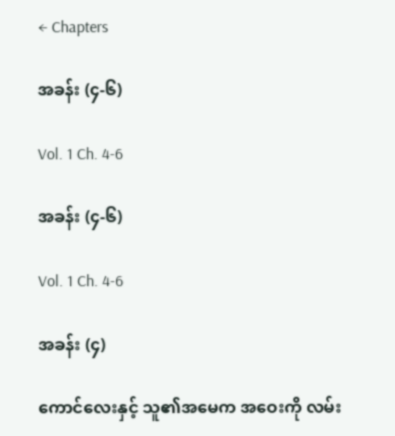← Chapters

အခန်း (၄-၆)

Vol. 1 Ch. 4-6

အခန်း (၄-၆)

Vol. 1 Ch. 4-6

အခန်း (၄)

ကောင်လေးနှင့် သူ၏အမေက အဝေးကို လမ်း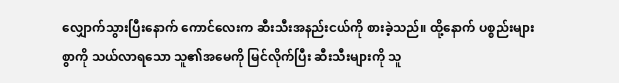လျှောက်သွားပြီးနောက် ကောင်လေးက ဆီးသီးအနည်းငယ်ကို စားခဲ့သည်။ ထို့နောက် ပစ္စည်းများစွာကို သယ်လာရသော သူ၏အမေကို မြင်လိုက်ပြီး ဆီးသီးများကို သူ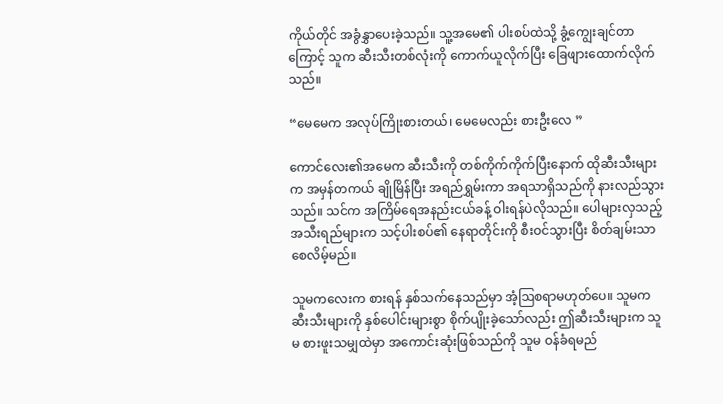ကိုယ်တိုင် အခွံနွှာပေးခဲ့သည်။ သူ့အမေ၏ ပါးစပ်ထဲသို့ ခွံ့ကျွေးချင်တာကြောင့် သူက ဆီးသီးတစ်လုံးကို ကောက်ယူလိုက်ပြီး ခြေဖျားထောက်လိုက်သည်။

“မေမေက အလုပ်ကြိုးစားတယ်၊ မေမေလည်း စားဦးလေ ”

ကောင်လေး၏အမေက ဆီးသီးကို တစ်ကိုက်ကိုက်ပြီးနောက် ထိုဆီးသီးများက အမှန်တကယ် ချိုမြိန်ပြီး အရည်ရွှမ်းကာ အရသာရှိသည်ကို နားလည်သွားသည်။ သင်က အကြိမ်ရေအနည်းငယ်ခန့် ဝါးရန်ပဲလိုသည်။ ပေါများလှသည့် အသီးရည်များက သင့်ပါးစပ်၏ နေရာတိုင်းကို စီးဝင်သွားပြီး စိတ်ချမ်းသာစေလိမ့်မည်။

သူမကလေးက စားရန် နှစ်သက်နေသည်မှာ အံ့ဩစရာမဟုတ်ပေ။ သူမက ဆီးသီးများကို နှစ်ပေါင်းများစွာ စိုက်ပျိုးခဲ့သော်လည်း ဤဆီးသီးများက သူမ စားဖူးသမျှထဲမှာ အကောင်းဆုံးဖြစ်သည်ကို သူမ ဝန်ခံရမည်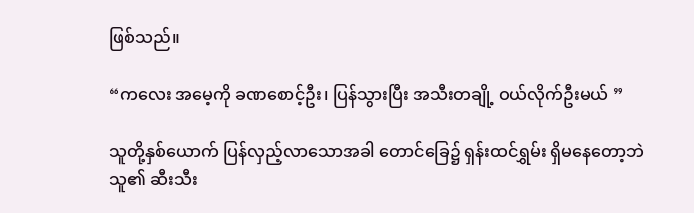ဖြစ်သည်။

“ကလေး အမေ့ကို ခဏစောင့်ဦး၊ ပြန်သွားပြီး အသီးတချို့ ဝယ်လိုက်ဦးမယ် ”

သူတို့နှစ်ယောက် ပြန်လှည့်လာသောအခါ တောင်ခြေ၌ ရှန်းထင်ရွှမ်း ရှိမနေတော့ဘဲ သူ၏ ဆီးသီး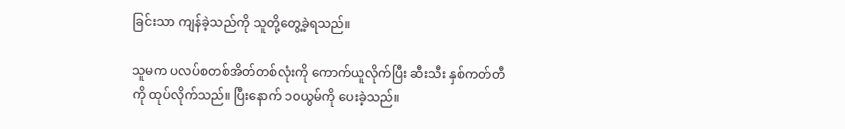ခြင်းသာ ကျန်ခဲ့သည်ကို သူတို့တွေ့ခဲ့ရသည်။

သူမက ပလပ်စတစ်အိတ်တစ်လုံးကို ကောက်ယူလိုက်ပြီး ဆီးသီး နှစ်ကတ်တီကို ထုပ်လိုက်သည်။ ပြီးနောက် ၁၀ယွမ်ကို ပေးခဲ့သည်။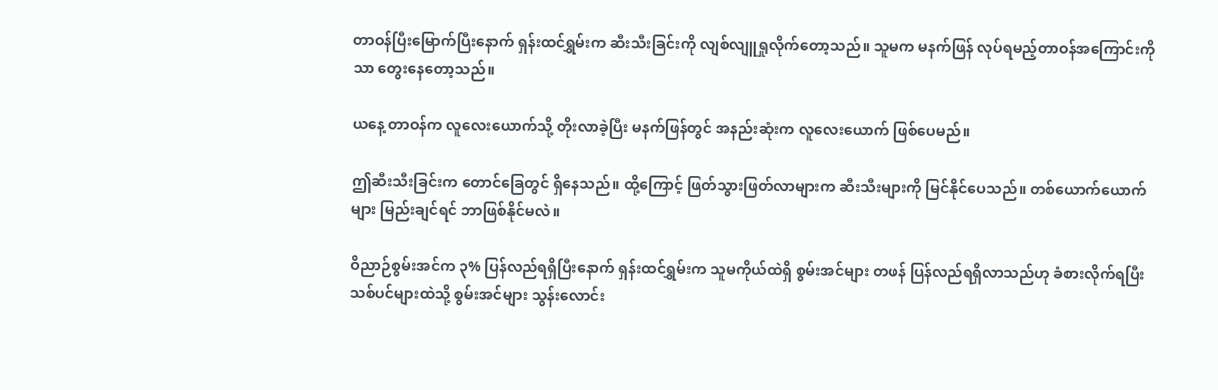တာဝန်ပြီးမြောက်ပြီးနောက် ရှန်းထင်ရွှမ်းက ဆီးသီးခြင်းကို လျစ်လျူရှုလိုက်တော့သည်။ သူမက မနက်ဖြန် လုပ်ရမည့်တာဝန်အကြောင်းကိုသာ တွေးနေတော့သည်။

ယနေ့ တာဝန်က လူလေးယောက်သို့ တိုးလာခဲ့ပြီး မနက်ဖြန်တွင် အနည်းဆုံးက လူလေးယောက် ဖြစ်ပေမည်။

ဤဆီးသီးခြင်းက တောင်ခြေတွင် ရှိနေသည်။ ထို့ကြောင့် ဖြတ်သွားဖြတ်လာများက ဆီးသီးများကို မြင်နိုင်ပေသည်။ တစ်ယောက်ယောက်များ မြည်းချင်ရင် ဘာဖြစ်နိုင်မလဲ။

ဝိညာဉ်စွမ်းအင်က ၃% ပြန်လည်ရရှိပြီးနောက် ရှန်းထင်ရွှမ်းက သူမကိုယ်ထဲရှိ စွမ်းအင်များ တဖန် ပြန်လည်ရရှိလာသည်ဟု ခံစားလိုက်ရပြီး သစ်ပင်များထဲသို့ စွမ်းအင်များ သွန်းလောင်း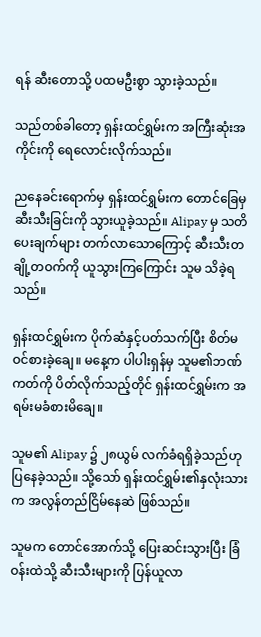ရန် ဆီးတောသို့ ပထမဦးစွာ သွားခဲ့သည်။

သည်တစ်ခါတော့ ရှန်းထင်ရွှမ်းက အကြီးဆုံးအကိုင်းကို ရေလောင်းလိုက်သည်။

ညနေခင်းရောက်မှ ရှန်းထင်ရွှမ်းက တောင်ခြေမှ ဆီးသီးခြင်းကို သွားယူခဲ့သည်။ Alipay မှ သတိပေးချက်များ တက်လာသောကြောင့် ဆီးသီးတချို့တဝက်ကို ယူသွားကြကြောင်း သူမ သိခဲ့ရသည်။

ရှန်းထင်ရွှမ်းက ပိုက်ဆံနှင့်ပတ်သက်ပြီး စိတ်မဝင်စားခဲ့ချေ။ မနေ့က ပါပါးရှန်မှ သူမ၏ဘဏ်ကတ်ကို ပိတ်လိုက်သည့်တိုင် ရှန်းထင်ရွှမ်းက အရမ်းမခံစားမိချေ။

သူမ၏ Alipay ၌ ၂၈ယွမ် လက်ခံရရှိခဲ့သည်ဟု ပြနေခဲ့သည်။ သို့သော် ရှန်းထင်ရွှမ်း၏နှလုံးသားက အလွန်တည်ငြိမ်နေဆဲ ဖြစ်သည်။

သူမက တောင်အောက်သို့ ပြေးဆင်းသွားပြီး ခြံဝန်းထဲသို့ ဆီးသီးများကို ပြန်ယူလာ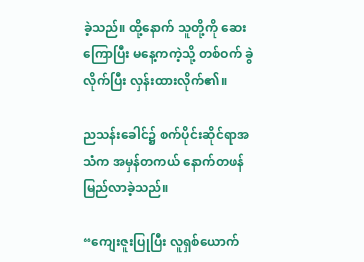ခဲ့သည်။ ထို့နောက် သူတို့ကို ဆေးကြောပြီး မနေ့ကကဲ့သို့ တစ်ဝက် ခွဲလိုက်ပြီး လှန်းထားလိုက်၏။

ညသန်းခေါင်၌ စက်ပိုင်းဆိုင်ရာအသံက အမှန်တကယ် နောက်တဖန် မြည်လာခဲ့သည်။

“ကျေးဇူးပြုပြီး လူရှစ်ယောက်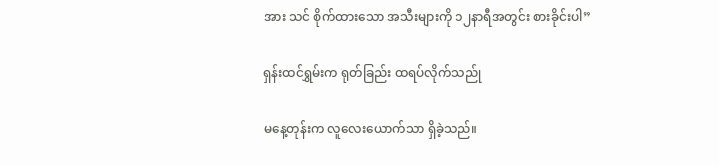အား သင် စိုက်ထားသော အသီးများကို ၁၂နာရီအတွင်း စားခိုင်းပါ”

ရှန်းထင်ရွှမ်းက ရုတ်ခြည်း ထရပ်လိုက်သည်ု

မနေ့တုန်းက လူလေးယောက်သာ ရှိခဲ့သည်။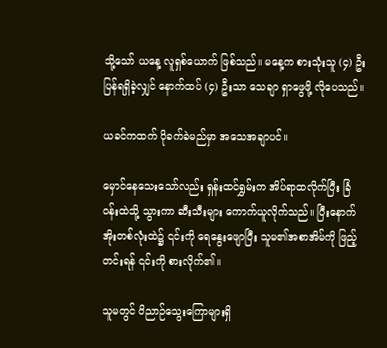သို့သော် ယနေ့ လူရှစ်ယောက် ဖြစ်သည်။ မနေ့က စားသုံးသူ (၄) ဦး ပြန်ရရှိခဲ့လျှင် နောက်ထပ် (၄) ဦးသာ သေချာ ရှာဖွေဖို့ လိုပေသည်။

ယခင်ကထက် ပိုခက်ခဲမည်မှာ အသေအချာပင်။

မှောင်နေသေးသော်လည်း ရှန်းထင်ရွှမ်းက အိပ်ရာထလိုက်ပြီး ခြံဝန်းထဲသို့ သွားကာ ဆီးသီးများ ကောက်ယူလိုက်သည်။ ပြီးနောက် အိုးတစ်လုံးထဲ၌ ၎င်းကို ရေနွေးဖျောပြီး သူမ၏အစာအိမ်ကို ဖြည့်တင်းရန် ၎င်းကို စားလိုက်၏။

သူမတွင် ဝိညာဉ်သွေးကြောများရှိ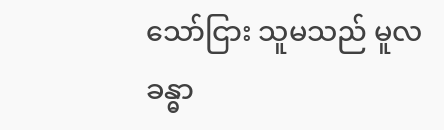သော်ငြား သူမသည် မူလခန္ဓာ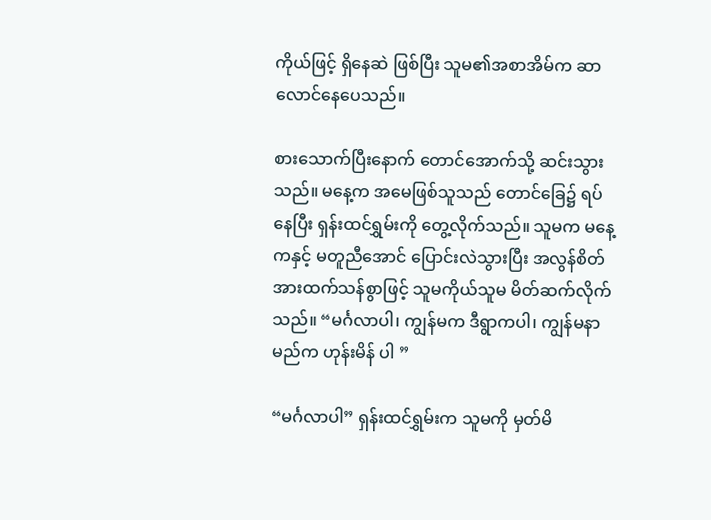ကိုယ်ဖြင့် ရှိနေဆဲ ဖြစ်ပြီး သူမ၏အစာအိမ်က ဆာလောင်နေပေသည်။

စားသောက်ပြီးနောက် တောင်အောက်သို့ ဆင်းသွားသည်။ မနေ့က အမေဖြစ်သူသည် တောင်ခြေ၌ ရပ်နေပြီး ရှန်းထင်ရွှမ်းကို တွေ့လိုက်သည်။ သူမက မနေ့ကနှင့် မတူညီအောင် ပြောင်းလဲသွားပြီး အလွန်စိတ်အားထက်သန်စွာဖြင့် သူမကိုယ်သူမ မိတ်ဆက်လိုက်သည်။ “မင်္ဂလာပါ၊ ကျွန်မက ဒီရွာကပါ၊ ကျွန်မနာမည်က ဟုန်းမိန် ပါ ”

“မင်္ဂလာပါ” ရှန်းထင်ရွှမ်းက သူမကို မှတ်မိ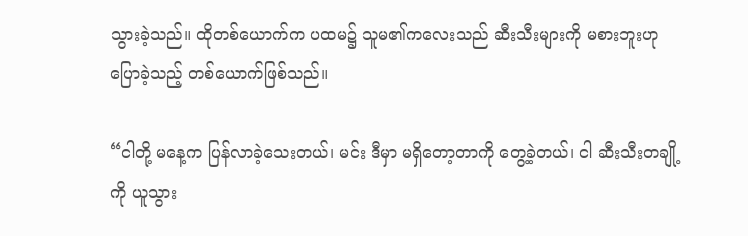သွားခဲ့သည်။ ထိုတစ်ယောက်က ပထမ၌ သူမ၏ကလေးသည် ဆီးသီးများကို မစားဘူးဟု ပြောခဲ့သည့် တစ်ယောက်ဖြစ်သည်။

“ငါတို့ မနေ့က ပြန်လာခဲ့သေးတယ်၊ မင်း ဒီမှာ မရှိတော့တာကို တွေ့ခဲ့တယ်၊ ငါ ဆီးသီးတချို့ကို ယူသွား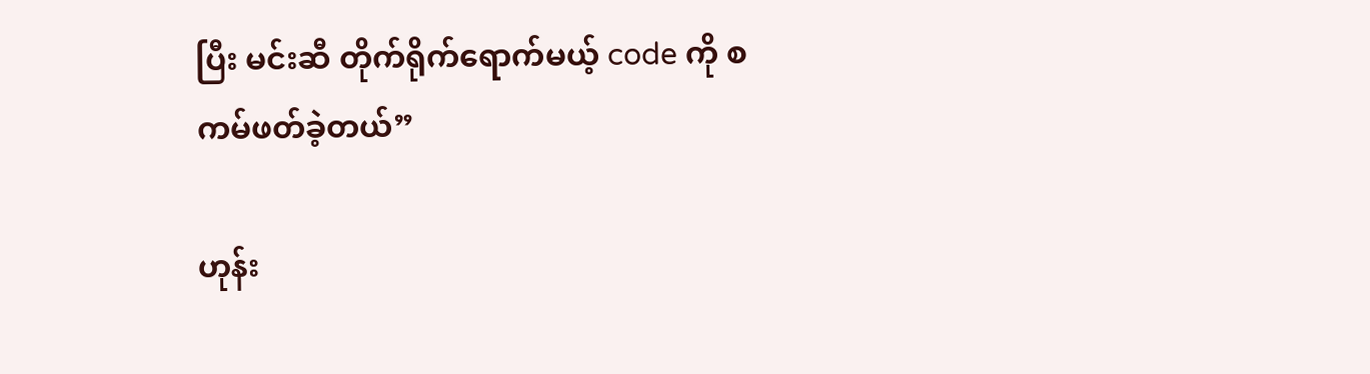ပြီး မင်းဆီ တိုက်ရိုက်ရောက်မယ့် code ကို စကမ်ဖတ်ခဲ့တယ်”

ဟုန်း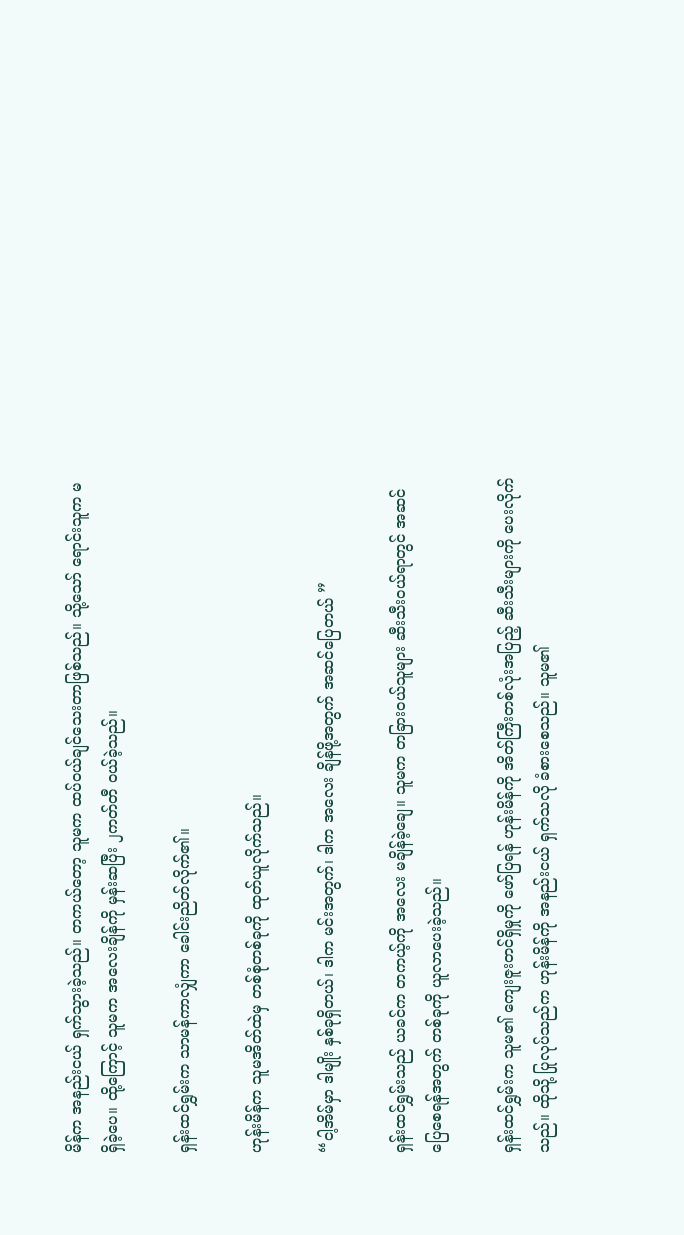မိန်က အနည်းငယ် ရှက်သွားခဲ့သည်။ တကယ်တော့ သူမက ထပ်ဝယ်ချင်သေးတာဖြစ်သည်။ သို့သော် ရောင်းသူက မရှိခဲ့ပေ။ ထို့ကြောင့် သူမက အလေးချိန်ကို မှန်းဆပြီး ၂ကတ်တီ ဝယ်ခဲ့သည်။

ရှန်းထင်ရွှမ်းက သာမန်ကာလျှံကာ ခေါင်းညိတ်လိုက်၏။

ဟုန်းမိန်က သူမအိတ်ထဲမှ တစ်စုံတစ်ခုကို ထုတ်ယူလိုက်သည်။

“ငါ့အိမ်မှာ ဒါမျိုး နှစ်ခုရှိတယ်၊ ဒါက မင်းအတွက်၊ ဒါက အလေး ချိန်ဖို့အတွက် အဆင်ပြေတယ် ”

ရှန်းထင်ရွှမ်းသည် ယခင်က တကယ့်ကို အလေး မချိန်ခဲ့ချေ။ သူမက တခြားဝယ်သူများ ဆီးသီးဝယ်ရာတွင် အဆင်ပြေစေရန်အတွက် တစ်ခုကို ယူလာပေးခဲ့သည်။

ရှန်းထင်ရွှမ်းက သူမ၏ ကျေးဇူးတင်ရှိမှုကို ဖော်ပြရန် ဟုန်းမိန်ကို အိတ်ကြီးတစ်လုံးအပြည့် ဆီးသီးများကို ပေးလိုက်သည်။ ထိုသို့ ပြုလုပ်သည်က ဟုန်းမိန်ကို အနည်းငယ် ရှက်သလို ခံစားစေသည်။ သူမ၏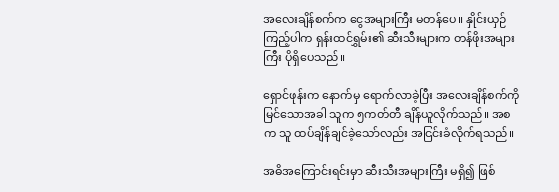အလေးချိန်စက်က ငွေအများကြီး မတန်ပေ။ နှိုင်းယှဉ်ကြည့်ပါက ရှန်းထင်ရွှမ်း၏ ဆီးသီးများက တန်ဖိုးအများကြီး ပိုရှိပေသည်။

ရှောင်ဖုန်းက နောက်မှ ရောက်လာခဲ့ပြီး အလေးချိန်စက်ကို မြင်သောအခါ သူက ၅ကတ်တီ ချိန်ယူလိုက်သည်။ အစက သူ ထပ်ချိန်ချင်ခဲ့သော်လည်း အငြင်းခံလိုက်ရသည်။

အဓိအကြောင်းရင်းမှာ ဆီးသီးအများကြီး မရှိ၍ ဖြစ်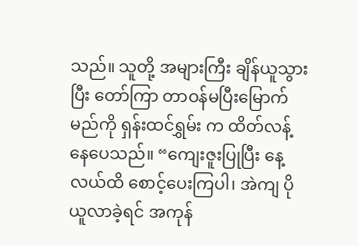သည်။ သူတို့ အများကြီး ချိန်ယူသွားပြီး တော်ကြာ တာဝန်မပြီးမြောက်မည်ကို ရှန်းထင်ရွှမ်း က ထိတ်လန့်နေပေသည်။ “ကျေးဇူးပြုပြီး နေ့လယ်ထိ စောင့်ပေးကြပါ၊ အဲကျ ပိုယူလာခဲ့ရင် အကုန်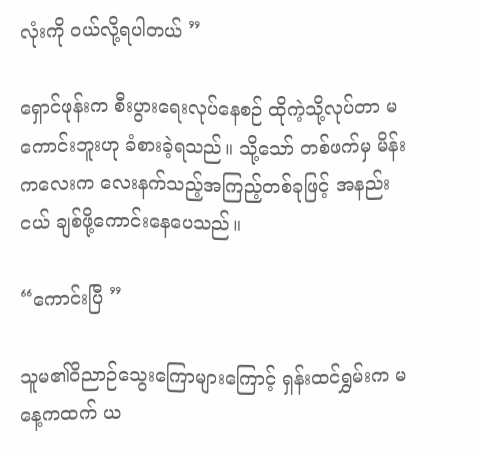လုံးကို ဝယ်လို့ရပါတယ် ”

ရှောင်ဖုန်းက စီးပွားရေးလုပ်နေစဉ် ထိုကဲ့သို့လုပ်တာ မကောင်းဘူးဟု ခံစားခဲ့ရသည်။ သို့သော် တစ်ဖက်မှ မိန်းကလေးက လေးနက်သည့်အကြည့်တစ်ခုဖြင့် အနည်းငယ် ချစ်ဖို့ကောင်းနေပေသည်။

“ကောင်းပြီ ”

သူမ၏ဝိညာဉ်သွေးကြောများကြောင့် ရှန်းထင်ရွှမ်းက မနေ့ကထက် ယ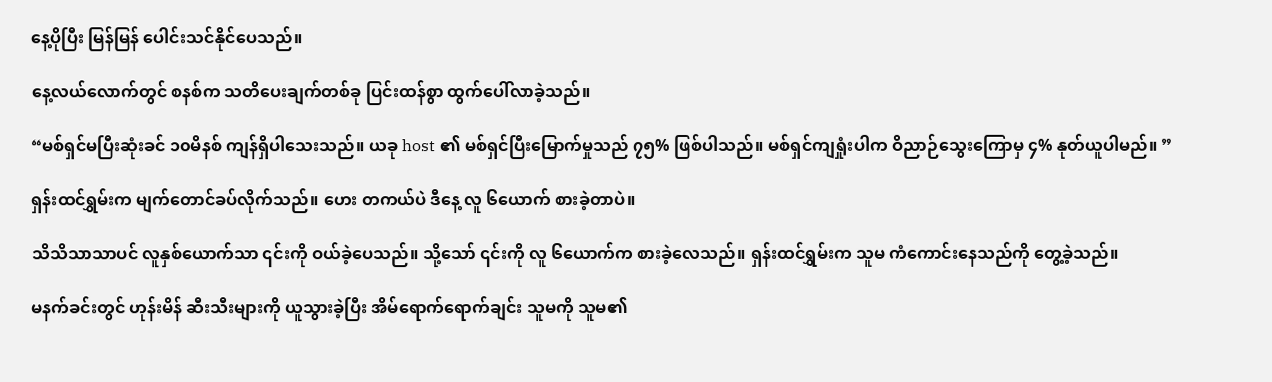နေ့ပိုပြီး မြန်မြန် ပေါင်းသင်နိုင်ပေသည်။

နေ့လယ်လောက်တွင် စနစ်က သတိပေးချက်တစ်ခု ပြင်းထန်စွာ ထွက်ပေါ်လာခဲ့သည်။

“မစ်ရှင်မပြီးဆုံးခင် ၁၀မိနစ် ကျန်ရှိပါသေးသည်။ ယခု host ၏ မစ်ရှင်ပြီးမြောက်မှုသည် ၇၅% ဖြစ်ပါသည်။ မစ်ရှင်ကျရှုံးပါက ဝိညာဉ်သွေးကြောမှ ၄% နုတ်ယူပါမည်။ ”

ရှန်းထင်ရွှမ်းက မျက်တောင်ခပ်လိုက်သည်။ ဟေး တကယ်ပဲ ဒီနေ့ လူ ၆ယောက် စားခဲ့တာပဲ။

သိသိသာသာပင် လူနှစ်ယောက်သာ ၎င်းကို ဝယ်ခဲ့ပေသည်။ သို့သော် ၎င်းကို လူ ၆ယောက်က စားခဲ့လေသည်။ ရှန်းထင်ရွှမ်းက သူမ ကံကောင်းနေသည်ကို တွေ့ခဲ့သည်။

မနက်ခင်းတွင် ဟုန်းမိန် ဆီးသီးများကို ယူသွားခဲ့ပြီး အိမ်ရောက်ရောက်ချင်း သူမကို သူမ၏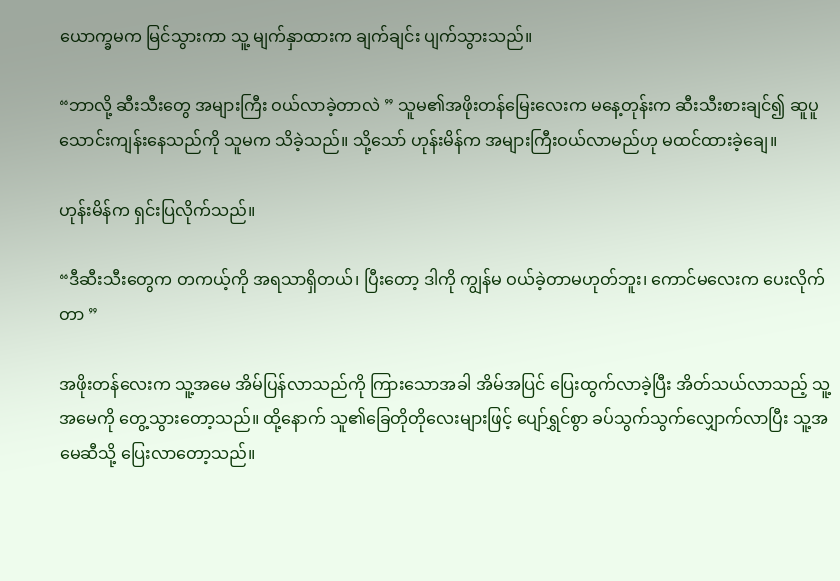ယောက္ခမက မြင်သွားကာ သူ့ မျက်နှာထားက ချက်ချင်း ပျက်သွားသည်။

“ဘာလို့ ဆီးသီးတွေ အများကြီး ဝယ်လာခဲ့တာလဲ ” သူမ၏အဖိုးတန်မြေးလေးက မနေ့တုန်းက ဆီးသီးစားချင်၍ ဆူပူသောင်းကျန်းနေသည်ကို သူမက သိခဲ့သည်။ သို့သော် ဟုန်းမိန်က အများကြီးဝယ်လာမည်ဟု မထင်ထားခဲ့ချေ။

ဟုန်းမိန်က ရှင်းပြလိုက်သည်။

“ဒီဆီးသီးတွေက တကယ့်ကို အရသာရှိတယ်၊ ပြီးတော့ ဒါကို ကျွန်မ ဝယ်ခဲ့တာမဟုတ်ဘူး၊ ကောင်မလေးက ပေးလိုက်တာ ”

အဖိုးတန်လေးက သူ့အမေ အိမ်ပြန်လာသည်ကို ကြားသောအခါ အိမ်အပြင် ပြေးထွက်လာခဲ့ပြီး အိတ်သယ်လာသည့် သူ့အမေကို တွေ့သွားတော့သည်။ ထို့နောက် သူ၏ခြေတိုတိုလေးများဖြင့် ပျော်ရွှင်စွာ ခပ်သွက်သွက်လျှောက်လာပြီး သူ့အမေဆီသို့ ပြေးလာတော့သည်။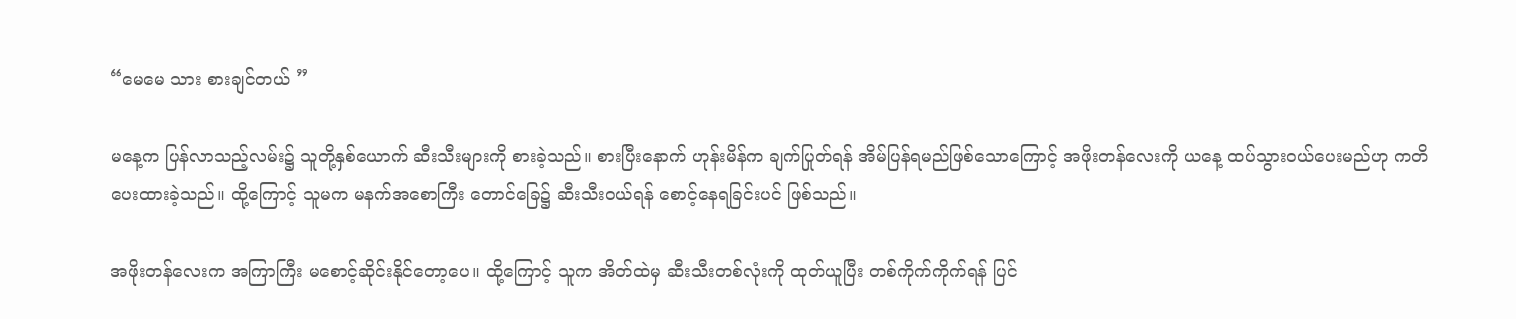“မေမေ သား စားချင်တယ် ”

မနေ့က ပြန်လာသည့်လမ်း၌ သူတို့နှစ်ယောက် ဆီးသီးများကို စားခဲ့သည်။ စားပြီးနောက် ဟုန်းမိန်က ချက်ပြုတ်ရန် အိမ်ပြန်ရမည်ဖြစ်သောကြောင့် အဖိုးတန်လေးကို ယနေ့ ထပ်သွားဝယ်ပေးမည်ဟု ကတိပေးထားခဲ့သည်။ ထို့ကြောင့် သူမက မနက်အစောကြီး တောင်ခြေ၌ ဆီးသီးဝယ်ရန် စောင့်နေရခြင်းပင် ဖြစ်သည်။

အဖိုးတန်လေးက အကြာကြီး မစောင့်ဆိုင်းနိုင်တော့ပေ။ ထို့ကြောင့် သူက အိတ်ထဲမှ ဆီးသီးတစ်လုံးကို ထုတ်ယူပြီး တစ်ကိုက်ကိုက်ရန် ပြင်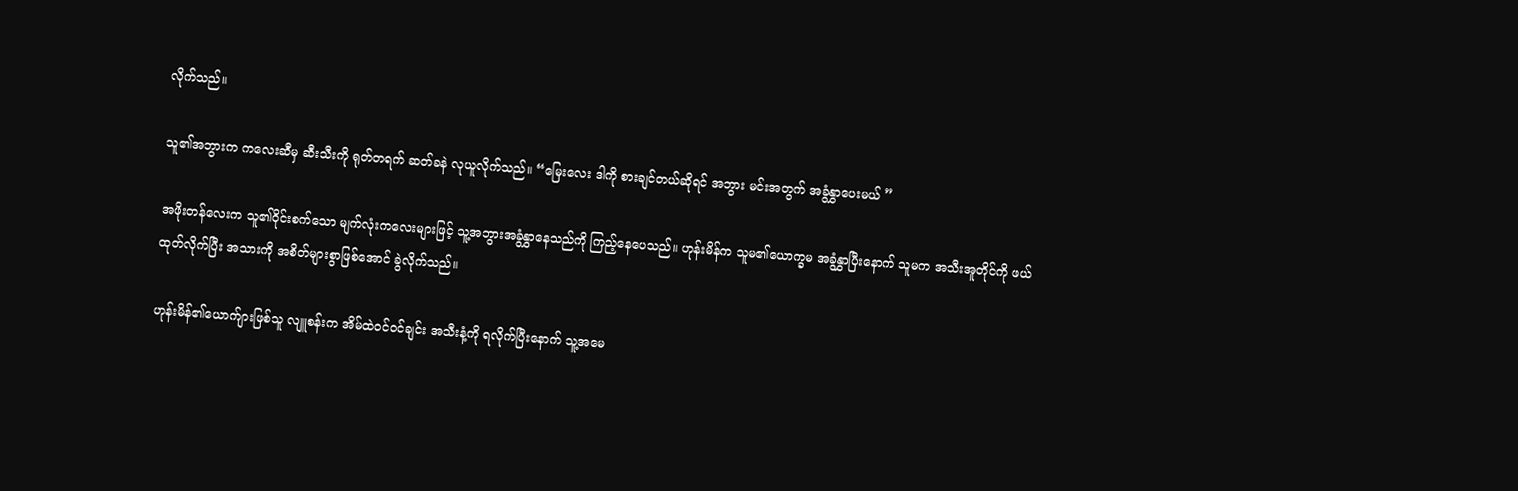လိုက်သည်။

သူ၏အဘွားက ကလေးဆီမှ ဆီးသီးကို ရုတ်တရက် ဆတ်ခနဲ လုယူလိုက်သည်။ “မြေးလေး ဒါကို စားချင်တယ်ဆိုရင် အဘွား မင်းအတွက် အခွံနွှာပေးမယ် ”

အဖိုးတန်လေးက သူ၏ဝိုင်းစက်သော မျက်လုံးကလေးများဖြင့် သူ့အဘွားအခွံနွှာနေသည်ကို ကြည့်နေပေသည်။ ဟုန်းမိန်က သူမ၏ယောက္ခမ အခွံနွှာပြီးနောက် သူမက အသီးအူတိုင်ကို ဖယ်ထုတ်လိုက်ပြီး အသားကို အစိတ်များစွာဖြစ်အောင် ခွဲလိုက်သည်။

ဟုန်းမိန်၏ယောက်ျားဖြစ်သူ လျူစန်းက အိမ်ထဲဝင်ဝင်ချင်း အသီးနံ့ကို ရလိုက်ပြီးနောက် သူ့အမေ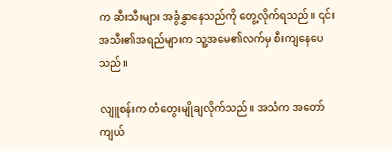က ဆီးသီးများ အခွံနွှာနေသည်ကို တွေ့လိုက်ရသည်။ ၎င်းအသီး၏အရည်များက သူ့အမေ၏လက်မှ စီးကျနေပေသည်။

လျူစန်းက တံတွေးမျိုချလိုက်သည်။ အသံက အတော်ကျယ်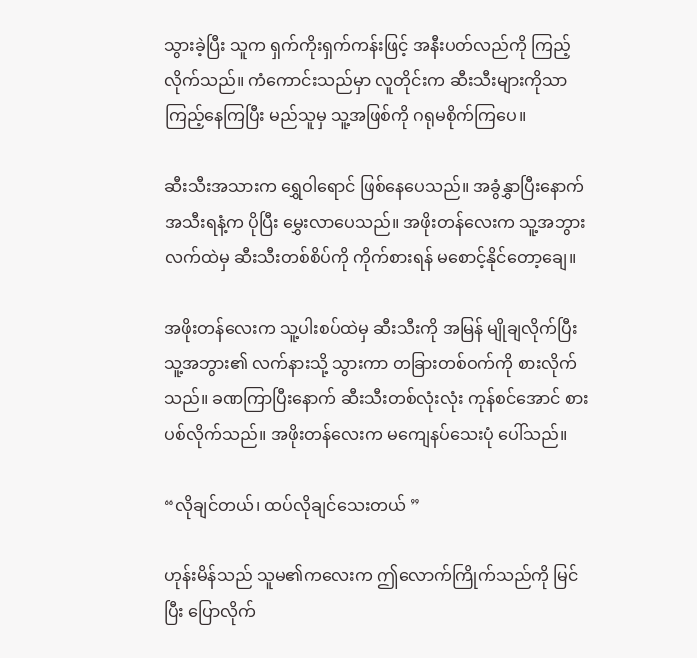သွားခဲ့ပြီး သူက ရှက်ကိုးရှက်ကန်းဖြင့် အနီးပတ်လည်ကို ကြည့်လိုက်သည်။ ကံကောင်းသည်မှာ လူတိုင်းက ဆီးသီးများကိုသာ ကြည့်နေကြပြီး မည်သူမှ သူ့အဖြစ်ကို ဂရုမစိုက်ကြပေ။

ဆီးသီးအသားက ရွှေဝါရောင် ဖြစ်နေပေသည်။ အခွံနွှာပြီးနောက် အသီးရနံ့က ပိုပြီး မွှေးလာပေသည်။ အဖိုးတန်လေးက သူ့အဘွားလက်ထဲမှ ဆီးသီးတစ်စိပ်ကို ကိုက်စားရန် မစောင့်နိုင်တော့ချေ။

အဖိုးတန်လေးက သူ့ပါးစပ်ထဲမှ ဆီးသီးကို အမြန် မျိုချလိုက်ပြီး သူ့အဘွား၏ လက်နားသို့ သွားကာ တခြားတစ်ဝက်ကို စားလိုက်သည်။ ခဏကြာပြီးနောက် ဆီးသီးတစ်လုံးလုံး ကုန်စင်အောင် စားပစ်လိုက်သည်။ အဖိုးတန်လေးက မကျေနပ်သေးပုံ ပေါ်သည်။

“လိုချင်တယ်၊ ထပ်လိုချင်သေးတယ် ”

ဟုန်းမိန်သည် သူမ၏ကလေးက ဤလောက်ကြိုက်သည်ကို မြင်ပြီး ပြောလိုက်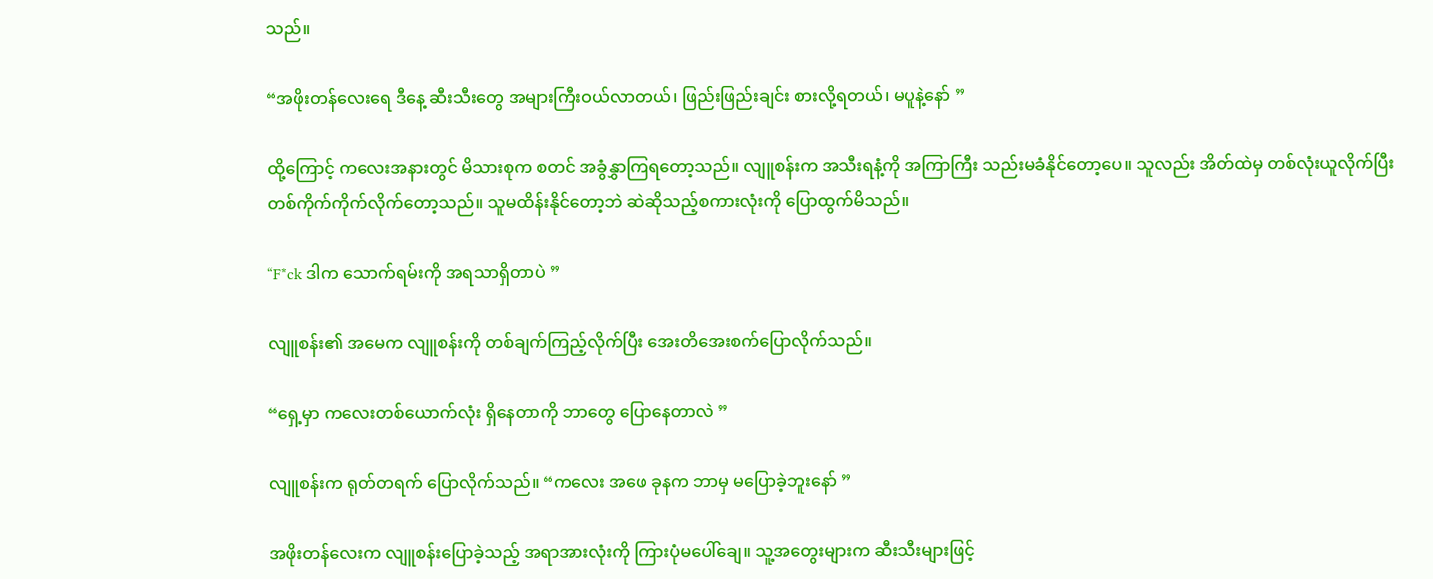သည်။

“အဖိုးတန်လေးရေ ဒီနေ့ ဆီးသီးတွေ အများကြီးဝယ်လာတယ်၊ ဖြည်းဖြည်းချင်း စားလို့ရတယ်၊ မပူနဲ့နော် ”

ထို့ကြောင့် ကလေးအနားတွင် မိသားစုက စတင် အခွံနွှာကြရတော့သည်။ လျူစန်းက အသီးရနံ့ကို အကြာကြီး သည်းမခံနိုင်တော့ပေ။ သူလည်း အိတ်ထဲမှ တစ်လုံးယူလိုက်ပြီး တစ်ကိုက်ကိုက်လိုက်တော့သည်။ သူမထိန်းနိုင်တော့ဘဲ ဆဲဆိုသည့်စကားလုံးကို ပြောထွက်မိသည်။

“F*ck ဒါက သောက်ရမ်းကို အရသာရှိတာပဲ ”

လျူစန်း၏ အမေက လျူစန်းကို တစ်ချက်ကြည့်လိုက်ပြီး အေးတိအေးစက်ပြောလိုက်သည်။

“ရှေ့မှာ ကလေးတစ်ယောက်လုံး ရှိနေတာကို ဘာတွေ ပြောနေတာလဲ ”

လျူစန်းက ရုတ်တရက် ပြောလိုက်သည်။ “ကလေး အဖေ ခုနက ဘာမှ မပြောခဲ့ဘူးနော် ”

အဖိုးတန်လေးက လျူစန်းပြောခဲ့သည့် အရာအားလုံးကို ကြားပုံမပေါ်ချေ။ သူ့အတွေးများက ဆီးသီးများဖြင့်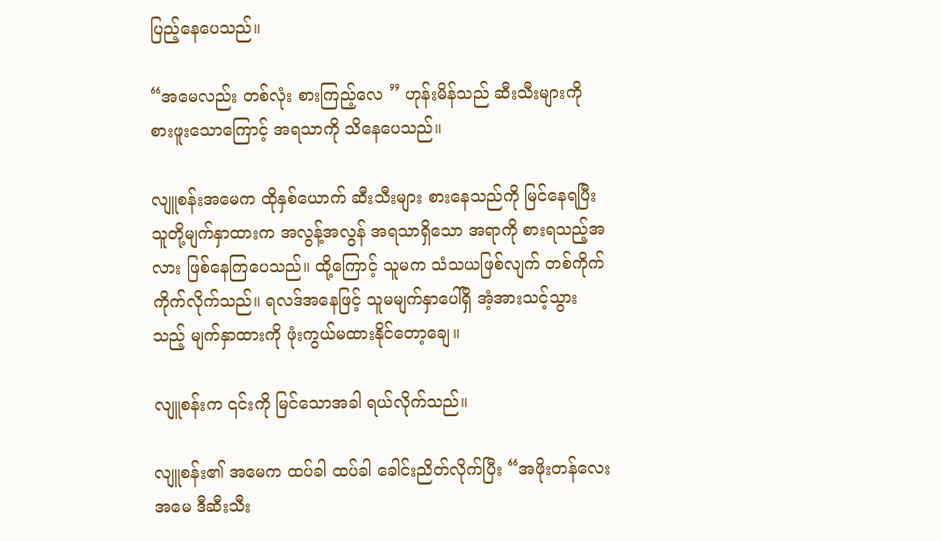ပြည့်နေပေသည်။

“အမေလည်း တစ်လုံး စားကြည့်လေ ” ဟုန်းမိန်သည် ဆီးသီးများကို စားဖူးသောကြောင့် အရသာကို သိနေပေသည်။

လျူစန်းအမေက ထိုနှစ်ယောက် ဆီးသီးများ စားနေသည်ကို မြင်နေရပြီး သူတို့မျက်နှာထားက အလွန့်အလွန် အရသာရှိသော အရာကို စားရသည့်အလား ဖြစ်နေကြပေသည်။ ထို့ကြောင့် သူမက သံသယဖြစ်လျက် တစ်ကိုက်ကိုက်လိုက်သည်။ ရလဒ်အနေဖြင့် သူမမျက်နှာပေါ်ရှိ အံ့အားသင့်သွားသည့် မျက်နှာထားကို ဖုံးကွယ်မထားနိုင်တော့ချေ။

လျူစန်းက ၎င်းကို မြင်သောအခါ ရယ်လိုက်သည်။

လျူစန်း၏ အမေက ထပ်ခါ ထပ်ခါ ခေါင်းညိတ်လိုက်ပြီး “အဖိုးတန်လေးအမေ ဒီဆီးသီး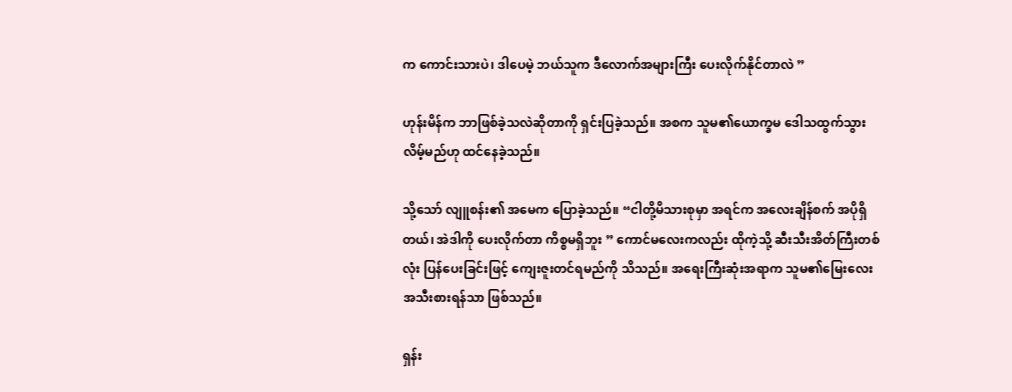က ကောင်းသားပဲ၊ ဒါပေမဲ့ ဘယ်သူက ဒီလောက်အများကြီး ပေးလိုက်နိုင်တာလဲ ”

ဟုန်းမိန်က ဘာဖြစ်ခဲ့သလဲဆိုတာကို ရှင်းပြခဲ့သည်။ အစက သူမ၏ယောက္ခမ ဒေါသထွက်သွားလိမ့်မည်ဟု ထင်နေခဲ့သည်။

သို့သော် လျူစန်း၏ အမေက ပြောခဲ့သည်။ “ငါတို့မိသားစုမှာ အရင်က အလေးချိန်စက် အပိုရှိတယ်၊ အဲဒါကို ပေးလိုက်တာ ကိစ္စမရှိဘူး ” ကောင်မလေးကလည်း ထိုကဲ့သို့ ဆီးသီးအိတ်ကြီးတစ်လုံး ပြန်ပေးခြင်းဖြင့် ကျေးဇူးတင်ရမည်ကို သိသည်။ အရေးကြီးဆုံးအရာက သူမ၏မြေးလေး အသီးစားရန်သာ ဖြစ်သည်။

ရှန်း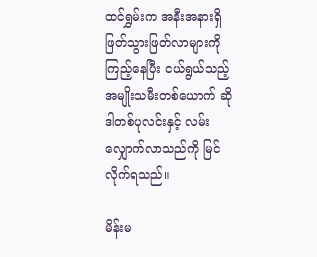ထင်ရွှမ်းက အနီးအနားရှိ ဖြတ်သွားဖြတ်လာများကို ကြည့်နေပြီး ငယ်ရွယ်သည့်အမျိုးသမီးတစ်ယောက် ဆိုဒါတစ်ပုလင်းနှင့် လမ်းလျှောက်လာသည်ကို မြင်လိုက်ရသည်။

မိန်းမ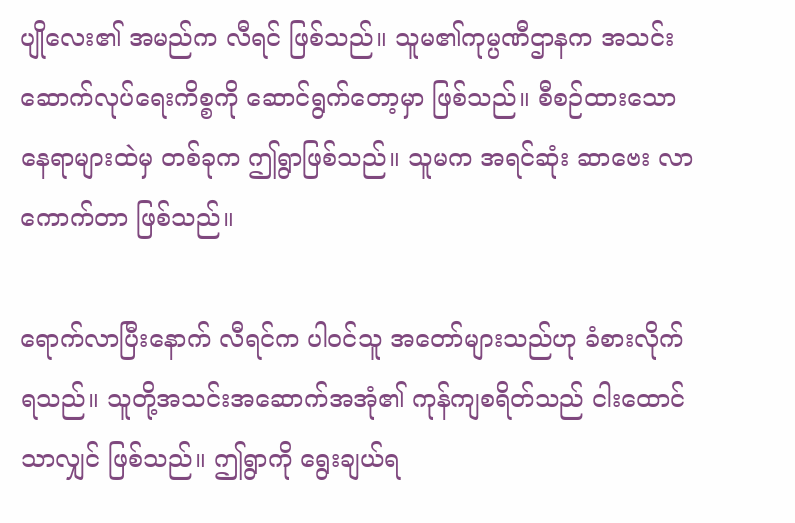ပျိုလေး၏ အမည်က လီရင် ဖြစ်သည်။ သူမ၏ကုမ္ပဏီဌာနက အသင်းဆောက်လုပ်ရေးကိစ္စကို ဆောင်ရွက်တော့မှာ ဖြစ်သည်။ စီစဉ်ထားသော နေရာများထဲမှ တစ်ခုက ဤရွာဖြစ်သည်။ သူမက အရင်ဆုံး ဆာဗေး လာကောက်တာ ဖြစ်သည်။

ရောက်လာပြီးနောက် လီရင်က ပါဝင်သူ အတော်များသည်ဟု ခံစားလိုက်ရသည်။ သူတို့အသင်းအဆောက်အအုံ၏ ကုန်ကျစရိတ်သည် ငါးထောင် သာလျှင် ဖြစ်သည်။ ဤရွာကို ရွေးချယ်ရ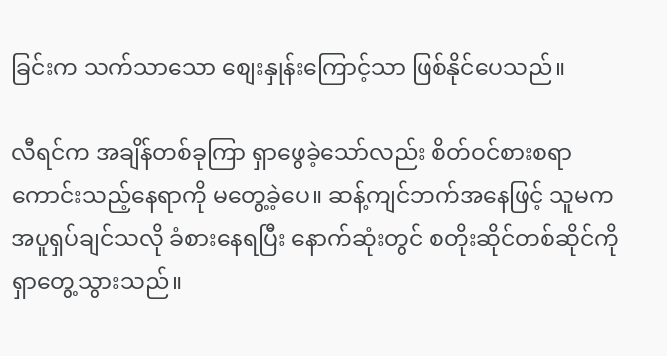ခြင်းက သက်သာသော စျေးနှုန်းကြောင့်သာ ဖြစ်နိုင်ပေသည်။

လီရင်က အချိန်တစ်ခုကြာ ရှာဖွေခဲ့သော်လည်း စိတ်ဝင်စားစရာကောင်းသည့်နေရာကို မတွေ့ခဲ့ပေ။ ဆန့်ကျင်ဘက်အနေဖြင့် သူမက အပူရှပ်ချင်သလို ခံစားနေရပြီး နောက်ဆုံးတွင် စတိုးဆိုင်တစ်ဆိုင်ကို ရှာတွေ့သွားသည်။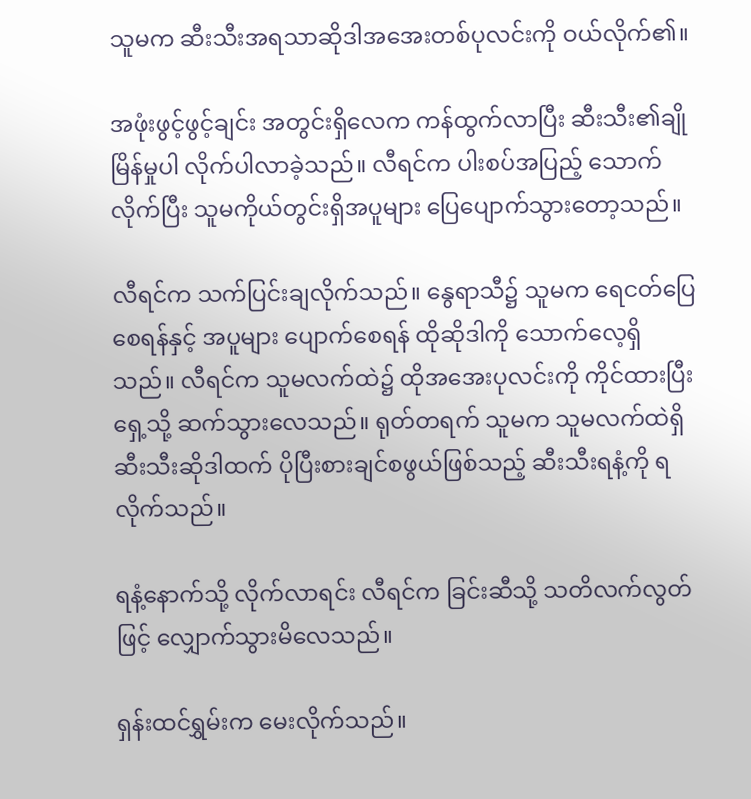သူမက ဆီးသီးအရသာဆိုဒါအအေးတစ်ပုလင်းကို ဝယ်လိုက်၏။

အဖုံးဖွင့်ဖွင့်ချင်း အတွင်းရှိလေက ကန်ထွက်လာပြီး ဆီးသီး၏ချိုမြိန်မှုပါ လိုက်ပါလာခဲ့သည်။ လီရင်က ပါးစပ်အပြည့် သောက်လိုက်ပြီး သူမကိုယ်တွင်းရှိအပူများ ပြေပျောက်သွားတော့သည်။

လီရင်က သက်ပြင်းချလိုက်သည်။ နွေရာသီ၌ သူမက ရေငတ်ပြေစေရန်နှင့် အပူများ ပျောက်စေရန် ထိုဆိုဒါကို သောက်လေ့ရှိသည်။ လီရင်က သူမလက်ထဲ၌ ထိုအအေးပုလင်းကို ကိုင်ထားပြီး ရှေ့သို့ ဆက်သွားလေသည်။ ရုတ်တရက် သူမက သူမလက်ထဲရှိ ဆီးသီးဆိုဒါထက် ပိုပြီးစားချင်စဖွယ်ဖြစ်သည့် ဆီးသီးရနံ့ကို ရလိုက်သည်။

ရနံ့နောက်သို့ လိုက်လာရင်း လီရင်က ခြင်းဆီသို့ သတိလက်လွတ်ဖြင့် လျှောက်သွားမိလေသည်။

ရှန်းထင်ရွှမ်းက မေးလိုက်သည်။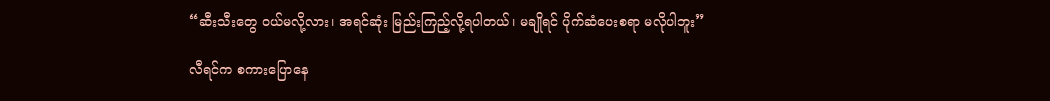“ဆီးသီးတွေ ဝယ်မလို့လား၊ အရင်ဆုံး မြည်းကြည့်လို့ရပါတယ်၊ မချိုရင် ပိုက်ဆံပေးစရာ မလိုပါဘူး”

လီရင်က စကားပြောနေ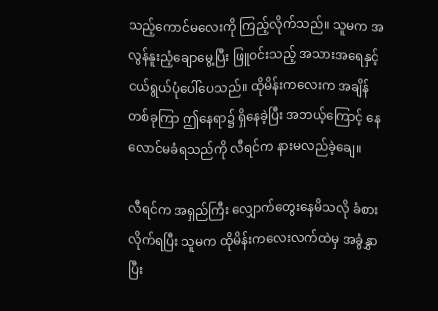သည့်ကောင်မလေးကို ကြည့်လိုက်သည်။ သူမက အလွန်နူးညံ့ချောမွေ့ပြီး ဖြူဝင်းသည့် အသားအရေနှင့် ငယ်ရွယ်ပုံပေါ်ပေသည်။ ထိုမိန်းကလေးက အချိန်တစ်ခုကြာ ဤနေရာ၌ ရှိနေခဲ့ပြီး အဘယ့်ကြောင့် နေလောင်မခံရသည်ကို လီရင်က နားမလည်ခဲ့ချေ။

လီရင်က အရှည်ကြီး လျှောက်တွေးနေမိသလို ခံစားလိုက်ရပြီး သူမက ထိုမိန်းကလေးလက်ထဲမှ အခွံနွှာပြီး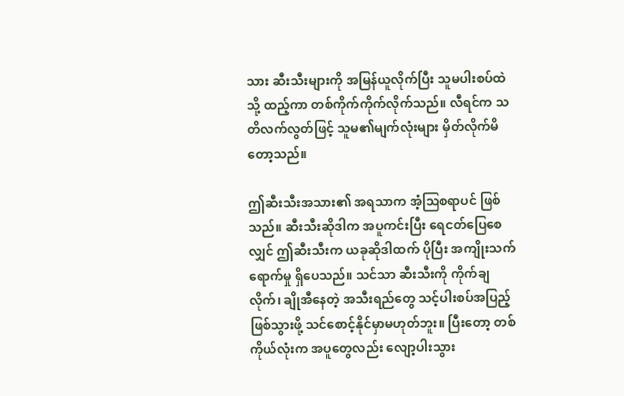သား ဆီးသီးများကို အမြန်ယူလိုက်ပြီး သူမပါးစပ်ထဲသို့ ထည့်ကာ တစ်ကိုက်ကိုက်လိုက်သည်။ လီရင်က သတိလက်လွတ်ဖြင့် သူမ၏မျက်လုံးများ မှိတ်လိုက်မိတော့သည်။

ဤဆီးသီးအသား၏ အရသာက အံ့ဩစရာပင် ဖြစ်သည်။ ဆီးသီးဆိုဒါက အပူကင်းပြီး ရေငတ်ပြေစေလျှင် ဤဆီးသီးက ယခုဆိုဒါထက် ပိုပြီး အကျိုးသက်ရောက်မှု ရှိပေသည်။ သင်သာ ဆီးသီးကို ကိုက်ချလိုက်၊ ချိုအီနေတဲ့ အသီးရည်တွေ သင့်ပါးစပ်အပြည့် ဖြစ်သွားဖို့ သင်စောင့်နိုင်မှာမဟုတ်ဘူး။ ပြီးတော့ တစ်ကိုယ်လုံးက အပူတွေလည်း လျော့ပါးသွား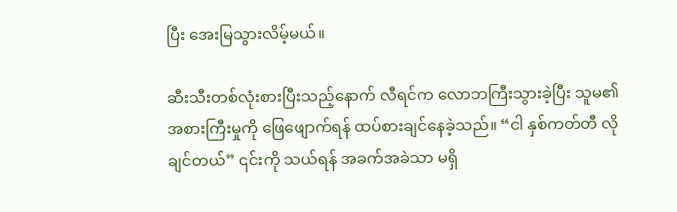ပြီး အေးမြသွားလိမ့်မယ်။

ဆီးသီးတစ်လုံးစားပြီးသည့်နောက် လီရင်က လောဘကြီးသွားခဲ့ပြီး သူမ၏ အစားကြီးမှုကို ဖြေဖျောက်ရန် ထပ်စားချင်နေခဲ့သည်။ “ငါ နှစ်ကတ်တီ လိုချင်တယ်” ၎င်းကို သယ်ရန် အခက်အခဲသာ မရှိ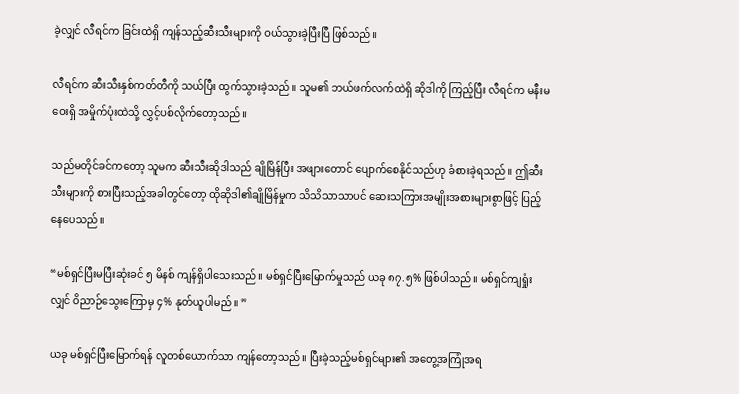ခဲ့လျှင် လီရင်က ခြင်းထဲရှိ ကျန်သည့်ဆီးသီးများကို ဝယ်သွားခဲ့ပြီးပြီ ဖြစ်သည်။

လီရင်က ဆီးသီးနှစ်ကတ်တီကို သယ်ပြီး ထွက်သွားခဲ့သည်။ သူမ၏ ဘယ်ဖက်လက်ထဲရှိ ဆိုဒါကို ကြည့်ပြီး လီရင်က မနီးမဝေးရှိ အမှိုက်ပုံးထဲသို့ လွှင့်ပစ်လိုက်တော့သည်။

သည်မတိုင်ခင်ကတော့ သူမက ဆီးသီးဆိုဒါသည် ချိုမြိန်ပြီး အဖျားတောင် ပျောက်စေနိုင်သည်ဟု ခံစားခဲ့ရသည်။ ဤဆီးသီးများကို စားပြီးသည့်အခါတွင်တော့ ထိုဆိုဒါ၏ချိုမြိန်မှုက သိသိသာသာပင် ဆေးသကြားအမျိုးအစားများစွာဖြင့် ပြည့်နေပေသည်။

“မစ်ရှင်ပြီးမပြီးဆုံးခင် ၅ မိနစ် ကျန်ရှိပါသေးသည်။ မစ်ရှင်ပြီးမြောက်မှုသည် ယခု ၈၇.၅% ဖြစ်ပါသည်။ မစ်ရှင်ကျရှုံးလျှင် ဝိညာဉ်သွေးကြောမှ ၄% နုတ်ယူပါမည်။ ”

ယခု မစ်ရှင်ပြီးမြောက်ရန် လူတစ်ယောက်သာ ကျန်တော့သည်။ ပြီးခဲ့သည့်မစ်ရှင်များ၏ အတွေ့အကြုံအရ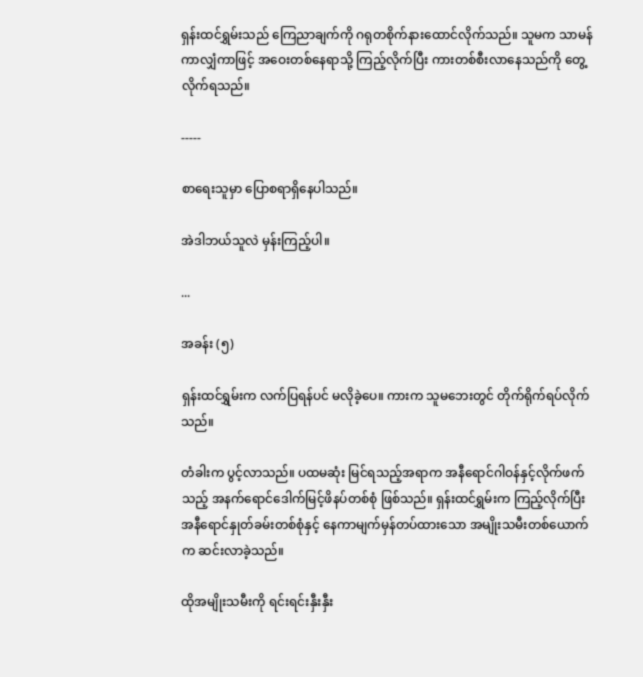ရှန်းထင်ရွှမ်းသည် ကြေညာချက်ကို ဂရုတစိုက်နားထောင်လိုက်သည်။ သူမက သာမန်ကာလျှံကာဖြင့် အဝေးတစ်နေရာသို့ ကြည့်လိုက်ပြီး ကားတစ်စီးလာနေသည်ကို တွေ့လိုက်ရသည်။

-----

စာရေးသူမှာ ပြောစရာရှိနေပါသည်။

အဲဒါဘယ်သူလဲ မှန်းကြည့်ပါ။

...

အခန်း (၅)

ရှန်းထင်ရွှမ်းက လက်ပြရန်ပင် မလိုခဲ့ပေ။ ကားက သူမဘေးတွင် တိုက်ရိုက်ရပ်လိုက်သည်။

တံခါးက ပွင့်လာသည်။ ပထမဆုံး မြင်ရသည့်အရာက အနီရောင်ဂါဝန်နှင့်လိုက်ဖက်သည့် အနက်ရောင်ဒေါက်မြင့်ဖိနပ်တစ်စုံ ဖြစ်သည်။ ရှန်းထင်ရွှမ်းက ကြည့်လိုက်ပြီး အနီရောင်နှုတ်ခမ်းတစ်စုံနှင့် နေကာမျက်မှန်တပ်ထားသော အမျိုးသမီးတစ်ယောက်က ဆင်းလာခဲ့သည်။

ထိုအမျိုးသမီးကို ရင်းရင်းနှီးနှီး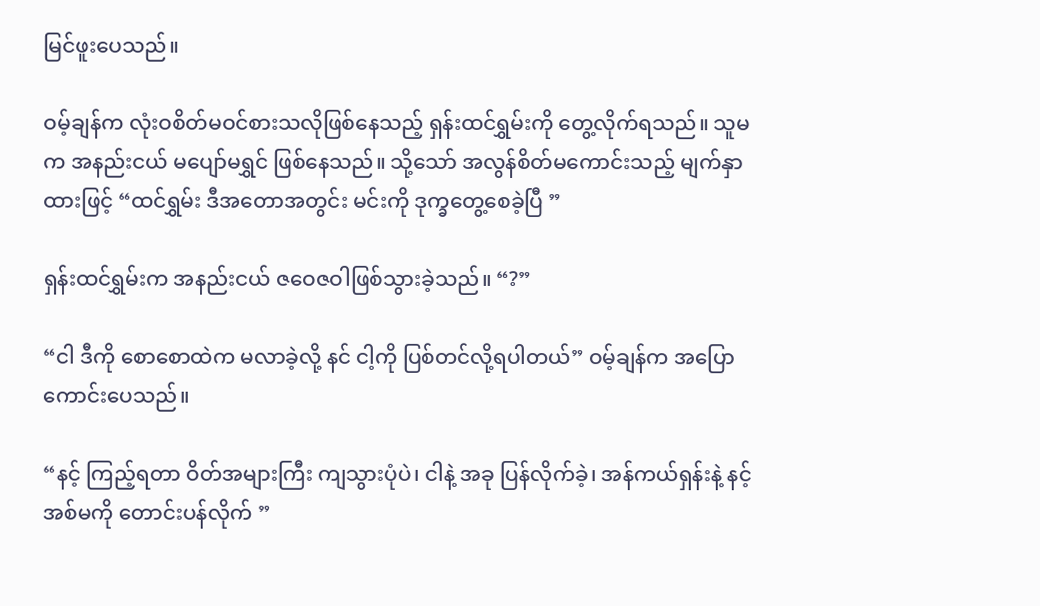မြင်ဖူးပေသည်။

ဝမ့်ချန်က လုံးဝစိတ်မဝင်စားသလိုဖြစ်နေသည့် ရှန်းထင်ရွှမ်းကို တွေ့လိုက်ရသည်။ သူမက အနည်းငယ် မပျော်မရွှင် ဖြစ်နေသည်။ သို့သော် အလွန်စိတ်မကောင်းသည့် မျက်နှာထားဖြင့် “ထင်ရွှမ်း ဒီအတောအတွင်း မင်းကို ဒုက္ခတွေ့စေခဲ့ပြီ ”

ရှန်းထင်ရွှမ်းက အနည်းငယ် ဇဝေဇဝါဖြစ်သွားခဲ့သည်။ “?”

“ငါ ဒီကို စောစောထဲက မလာခဲ့လို့ နင် ငါ့ကို ပြစ်တင်လို့ရပါတယ်” ဝမ့်ချန်က အပြောကောင်းပေသည်။

“နင့် ကြည့်ရတာ ဝိတ်အများကြီး ကျသွားပုံပဲ၊ ငါနဲ့ အခု ပြန်လိုက်ခဲ့၊ အန်ကယ်ရှန်းနဲ့ နင့်အစ်မကို တောင်းပန်လိုက် ”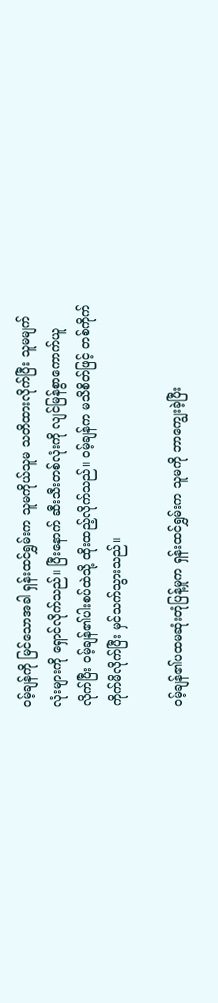ဝမ့်ချန်ကို မြင်သောအခါ ရှန်းထင်ရွှမ်းက သူမကိုယ်သူမ သတိထားလိုက်ပြီး သူမမျက်လုံးများကို ရှောင်လိုက်သည်။ ပြီးနောက် ဆီးသီးတစ်လုံးကို လျင်မြန်စွာကောက်ယူလိုက်ပြီး ဝမ့်ချန်၏ပါးစပ်ထဲသို့ ထိုးထည့်လိုက်သည်။ ဝမ့်ချန်က မသိစိတ်ဖြင့် တစ်ကိုက် ကိုက်မိလိုက်ပြီး မှင်သက်သွားသည်။

ဝမ့်ချန်၏ပထမဆုံးတုံပြန့်မှုက ရှန်းထင်ရွှမ်းက သူမကို ဘာကျွေးခဲ့ပြီး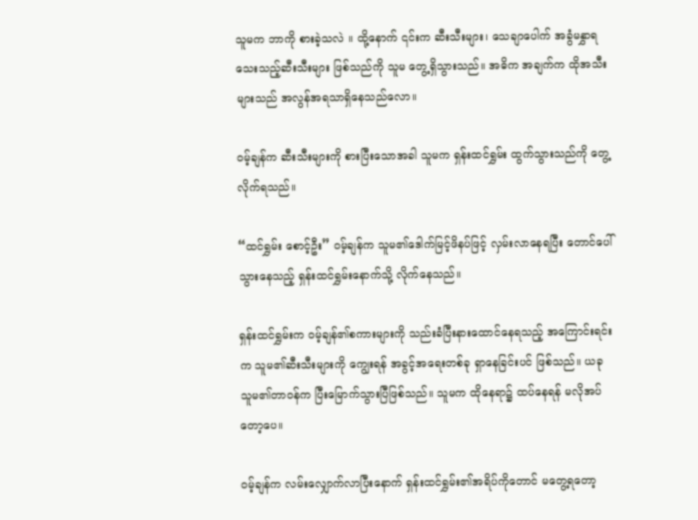သူမက ဘာကို စားခဲ့သလဲ ။ ထို့နောက် ၎င်းက ဆီးသီးများ၊ သေချာပေါက် အခွံမနွှာရသေးသည့်ဆီးသီးများ ဖြစ်သည်ကို သူမ တွေ့ရှိသွားသည်။ အဓိက အချက်က ထိုအသီးများသည် အလွန်အရသာရှိနေသည်လော။

ဝမ့်ချန်က ဆီးသီးများကို စားပြီးသောအခါ သူမက ရှန်းထင်ရွှမ်း ထွက်သွားသည်ကို တွေ့လိုက်ရသည်။

“ထင်ရွှမ်း စောင့်ဦး” ဝမ့်ချန်က သူမ၏ဒေါက်မြင့်ဖိနပ်ဖြင့် လှမ်းလာနေရပြီး တောင်ပေါ်သွားနေသည့် ရှန်းထင်ရွှမ်းနောက်သို့ လိုက်နေသည်။

ရှန်းထင်ရွှမ်းက ဝမ့်ချန်၏စကားများကို သည်းခံပြီးနားထောင်နေရသည့် အကြောင်းရင်းက သူမ၏ဆီးသီးများကို ကျွေးရန် အခွင့်အရေးတစ်ခု ရှာနေခြင်းပင် ဖြစ်သည်။ ယခု သူမ၏တာဝန်က ပြီးမြောက်သွားပြီဖြစ်သည်။ သူမက ထိုနေရာ၌ ထပ်နေရန် မလိုအပ်တော့ပေ။

ဝမ့်ချန်က လမ်းလျှောက်လာပြီးနောက် ရှန်းထင်ရွှမ်း၏အရိပ်ကိုတောင် မတွေ့ရတော့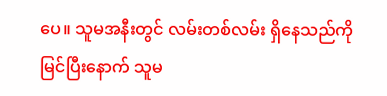ပေ။ သူမအနီးတွင် လမ်းတစ်လမ်း ရှိနေသည်ကို မြင်ပြီးနောက် သူမ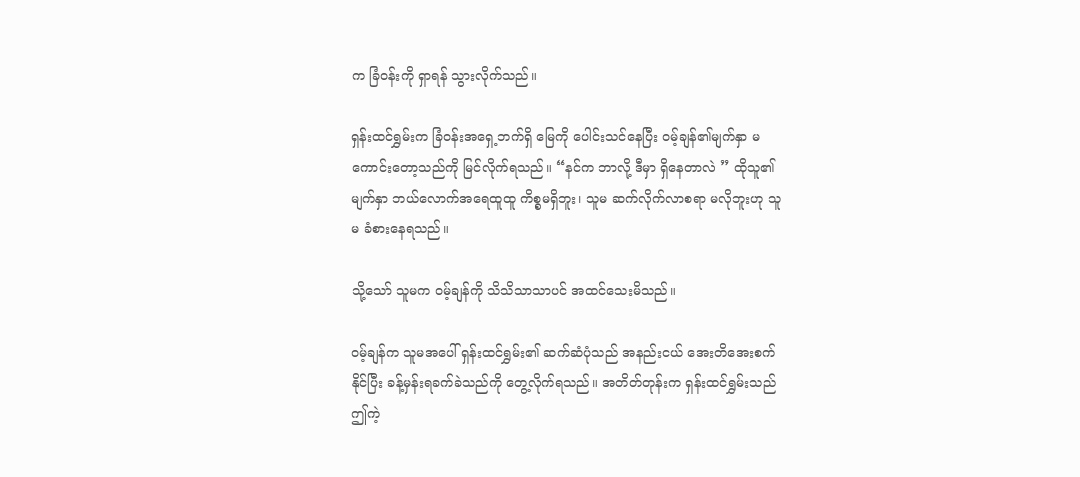က ခြံဝန်းကို ရှာရန် သွားလိုက်သည်။

ရှန်းထင်ရွှမ်းက ခြံဝန်းအရှေ့ဘက်ရှိ မြေကို ပေါင်းသင်နေပြီး ဝမ့်ချန်၏မျက်နှာ မကောင်းတော့သည်ကို မြင်လိုက်ရသည်။ “နင်က ဘာလို့ ဒီမှာ ရှိနေတာလဲ ” ထိုသူ၏မျက်နှာ ဘယ်လောက်အရေထူထူ ကိစ္စမရှိဘူး၊ သူမ ဆက်လိုက်လာစရာ မလိုဘူးဟု သူမ ခံစားနေရသည်။

သို့သော် သူမက ဝမ့်ချန်ကို သိသိသာသာပင် အထင်သေးမိသည်။

ဝမ့်ချန်က သူမအပေါ် ရှန်းထင်ရွှမ်း၏ ဆက်ဆံပုံသည် အနည်းငယ် အေးတိအေးစက်နိုင်ပြီး ခန့်မှန်းရခက်ခဲသည်ကို တွေ့လိုက်ရသည်။ အတိတ်တုန်းက ရှန်းထင်ရွှမ်းသည် ဤကဲ့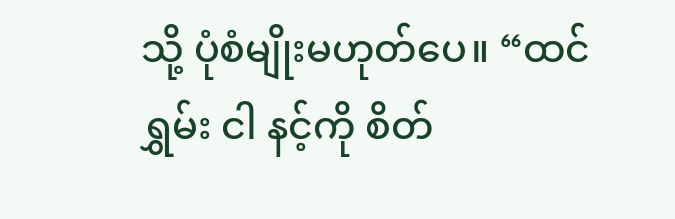သို့ ပုံစံမျိုးမဟုတ်ပေ။ “ထင်ရွှမ်း ငါ နင့်ကို စိတ်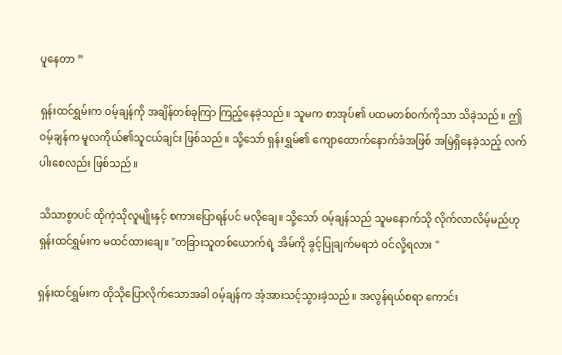ပူနေတာ ”

ရှန်းထင်ရွှမ်းက ဝမ့်ချန်ကို အချိန်တစ်ခုကြာ ကြည့်နေခဲ့သည်။ သူမက စာအုပ်၏ ပထမတစ်ဝက်ကိုသာ သိခဲ့သည်။ ဤဝမ့်ချန်က မူလကိုယ်၏သူငယ်ချင်း ဖြစ်သည်။ သို့သော် ရှန်းရွှမ်၏ ကျောထောက်နောက်ခံအဖြစ် အမြဲရှိနေခဲ့သည့် လက်ပါးစေလည်း ဖြစ်သည်။

သိသာစွာပင် ထိုကဲ့သိုလူမျိုးနှင့် စကားပြောရန်ပင် မလိုချေ။ သို့သော် ဝမ့်ချန်သည် သူမနောက်သို လိုက်လာလိမ့်မည်ဟု ရှန်းထင်ရွှမ်းက မထင်ထားချေ။ "တခြားသူတစ်ယောက်ရဲ့ အိမ်ကို ခွင့်ပြုချက်မရဘဲ ဝင်လို့ရလား "

ရှန်းထင်ရွှမ်းက ထိုသိုပြောလိုက်သောအခါ ဝမ့်ချန်က အံ့အားသင့်သွားခဲ့သည်။ အလွန်ရယ်စရာ ကောင်း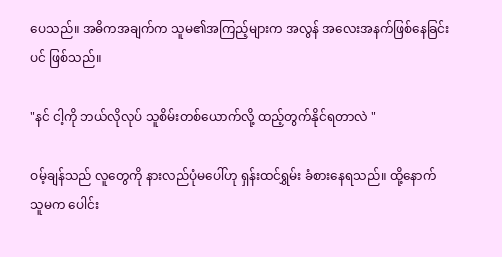ပေသည်။ အဓိကအချက်က သူမ၏အကြည့်များက အလွန် အလေးအနက်ဖြစ်နေခြင်းပင် ဖြစ်သည်။

"နင် ငါ့ကို ဘယ်လိုလုပ် သူစိမ်းတစ်ယောက်လို့ ထည့်တွက်နိုင်ရတာလဲ "

ဝမ့်ချန်သည် လူတွေကို နားလည်ပုံမပေါ်ဟု ရှန်းထင်ရွှမ်း ခံစားနေရသည်။ ထို့နောက် သူမက ပေါင်း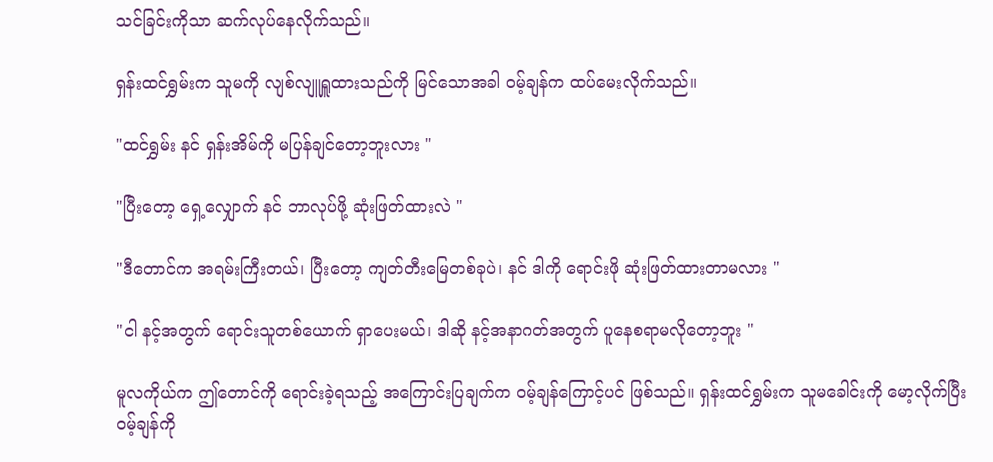သင်ခြင်းကိုသာ ဆက်လုပ်နေလိုက်သည်။

ရှန်းထင်ရွှမ်းက သူမကို လျစ်လျူရှူထားသည်ကို မြင်သောအခါ ဝမ့်ချန်က ထပ်မေးလိုက်သည်။

"ထင်ရွှမ်း နင် ရှန်းအိမ်ကို မပြန်ချင်တော့ဘူးလား "

"ပြီးတော့ ရှေ့လျှောက် နင် ဘာလုပ်ဖို့ ဆုံးဖြတ်ထားလဲ "

"ဒီတောင်က အရမ်းကြီးတယ်၊ ပြီးတော့ ကျတ်တီးမြေတစ်ခုပဲ၊ နင် ဒါကို ရောင်းဖို ဆုံးဖြတ်ထားတာမလား "

"ငါ နင့်အတွက် ရောင်းသူတစ်ယောက် ရှာပေးမယ်၊ ဒါဆို နင့်အနာဂတ်အတွက် ပူနေစရာမလိုတော့ဘူး "

မူလကိုယ်က ဤတောင်ကို ရောင်းခဲ့ရသည့် အကြောင်းပြချက်က ဝမ့်ချန်ကြောင့်ပင် ဖြစ်သည်။ ရှန်းထင်ရွှမ်းက သူမခေါင်းကို မော့လိုက်ပြီး ဝမ့်ချန်ကို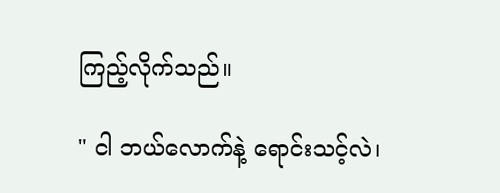ကြည့်လိုက်သည်။

" ငါ ဘယ်လောက်နဲ့ ရောင်းသင့်လဲ၊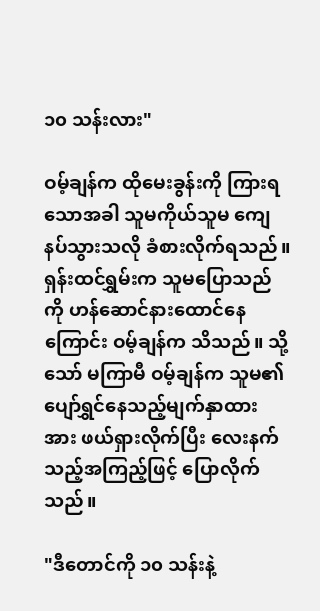၁၀ သန်းလား"

ဝမ့်ချန်က ထိုမေးခွန်းကို ကြားရသောအခါ သူမကိုယ်သူမ ကျေနပ်သွားသလို ခံစားလိုက်ရသည်။ ရှန်းထင်ရွှမ်းက သူမပြောသည်ကို ဟန်ဆောင်နားထောင်နေကြောင်း ဝမ့်ချန်က သိသည်။ သို့သော် မကြာမီ ဝမ့်ချန်က သူမ၏ပျော်ရွှင်နေသည့်မျက်နှာထားအား ဖယ်ရှားလိုက်ပြီး လေးနက်သည့်အကြည့်ဖြင့် ပြောလိုက်သည်။

"ဒီတောင်ကို ၁၀ သန်းနဲ့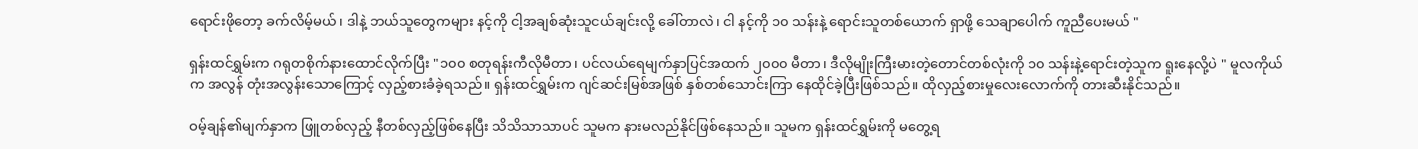ရောင်းဖိုတော့ ခက်လိမ့်မယ်၊ ဒါနဲ့ ဘယ်သူတွေကများ နင့်ကို ငါ့အချစ်ဆုံးသူငယ်ချင်းလို့ ခေါ်တာလဲ၊ ငါ နင့်ကို ၁၀ သန်းနဲ့ ရောင်းသူတစ်ယောက် ရှာဖို့ သေချာပေါက် ကူညီပေးမယ် "

ရှန်းထင်ရွှမ်းက ဂရုတစိုက်နားထောင်လိုက်ပြီး "၁၀၀ စတုရန်းကီလိုမီတာ၊ ပင်လယ်ရေမျက်နှာပြင်အထက် ၂၀၀၀ မီတာ၊ ဒီလိုမျိုးကြီးမားတဲ့တောင်တစ်လုံးကို ၁၀ သန်းနဲ့ရောင်းတဲ့သူက ရူးနေလို့ပဲ " မူလကိုယ်က အလွန် တုံးအလွန်းသောကြောင့် လှည့်စားခံခဲ့ရသည်။ ရှန်းထင်ရွှမ်းက ဂျင်ဆင်းမြစ်အဖြစ် နှစ်တစ်သောင်းကြာ နေထိုင်ခဲ့ပြီးဖြစ်သည်။ ထိုလှည့်စားမှုလေးလောက်ကို တားဆီးနိုင်သည်။

ဝမ့်ချန်၏မျက်နှာက ဖြူတစ်လှည့် နီတစ်လှည့်ဖြစ်နေပြီး သိသိသာသာပင် သူမက နားမလည်နိုင်ဖြစ်နေသည်။ သူမက ရှန်းထင်ရွှမ်းကို မတွေ့ရ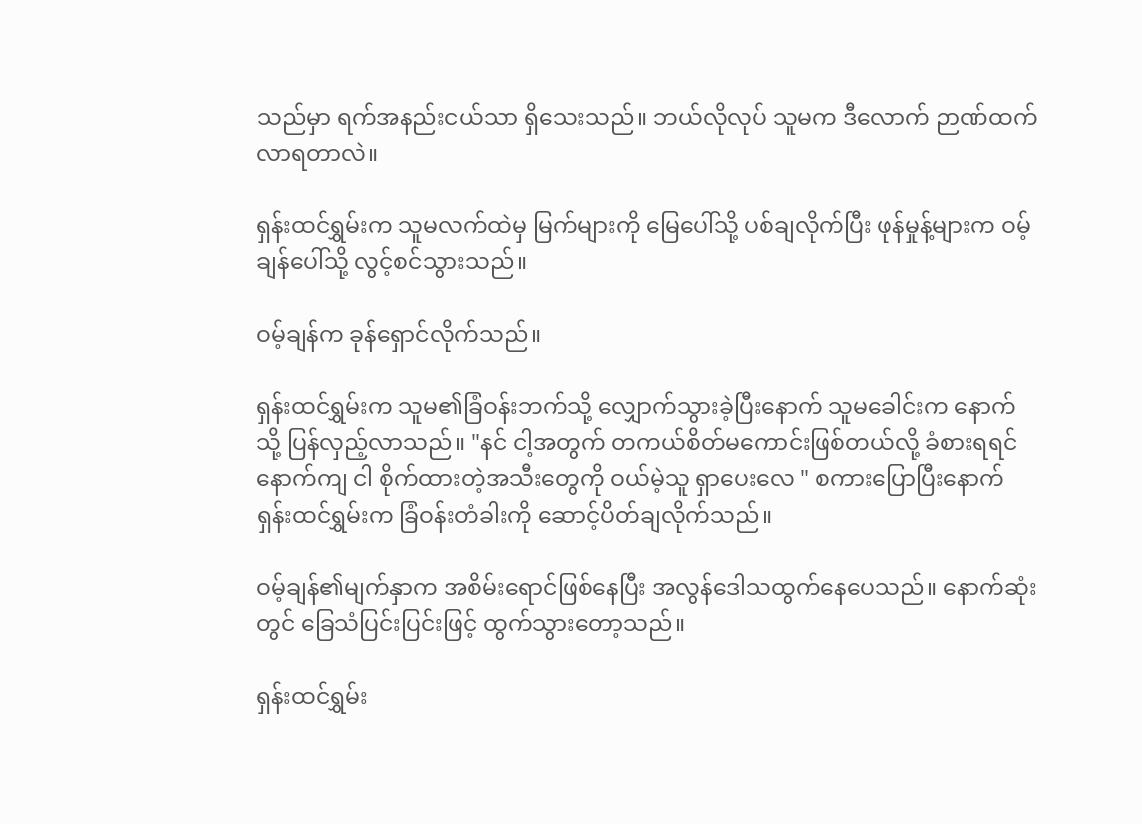သည်မှာ ရက်အနည်းငယ်သာ ရှိသေးသည်။ ဘယ်လိုလုပ် သူမက ဒီလောက် ဉာဏ်ထက်လာရတာလဲ။

ရှန်းထင်ရွှမ်းက သူမလက်ထဲမှ မြက်များကို မြေပေါ်သို့ ပစ်ချလိုက်ပြီး ဖုန်မှုန့်များက ဝမ့်ချန်ပေါ်သို့ လွင့်စင်သွားသည်။

ဝမ့်ချန်က ခုန်ရှောင်လိုက်သည်။

ရှန်းထင်ရွှမ်းက သူမ၏ခြံဝန်းဘက်သို့ လျှောက်သွားခဲ့ပြီးနောက် သူမခေါင်းက နောက်သို့ ပြန်လှည့်လာသည်။ "နင် ငါ့အတွက် တကယ်စိတ်မကောင်းဖြစ်တယ်လို့ ခံစားရရင် နောက်ကျ ငါ စိုက်ထားတဲ့အသီးတွေကို ဝယ်မဲ့သူ ရှာပေးလေ " စကားပြောပြီးနောက် ရှန်းထင်ရွှမ်းက ခြံဝန်းတံခါးကို ဆောင့်ပိတ်ချလိုက်သည်။

ဝမ့်ချန်၏မျက်နှာက အစိမ်းရောင်ဖြစ်နေပြီး အလွန်ဒေါသထွက်နေပေသည်။ နောက်ဆုံးတွင် ခြေသံပြင်းပြင်းဖြင့် ထွက်သွားတော့သည်။

ရှန်းထင်ရွှမ်း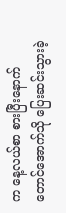က နေ့လယ်စာ စားပြီးနောက် တောင်အောက်သို ပြေးဆင်းသွားခဲ့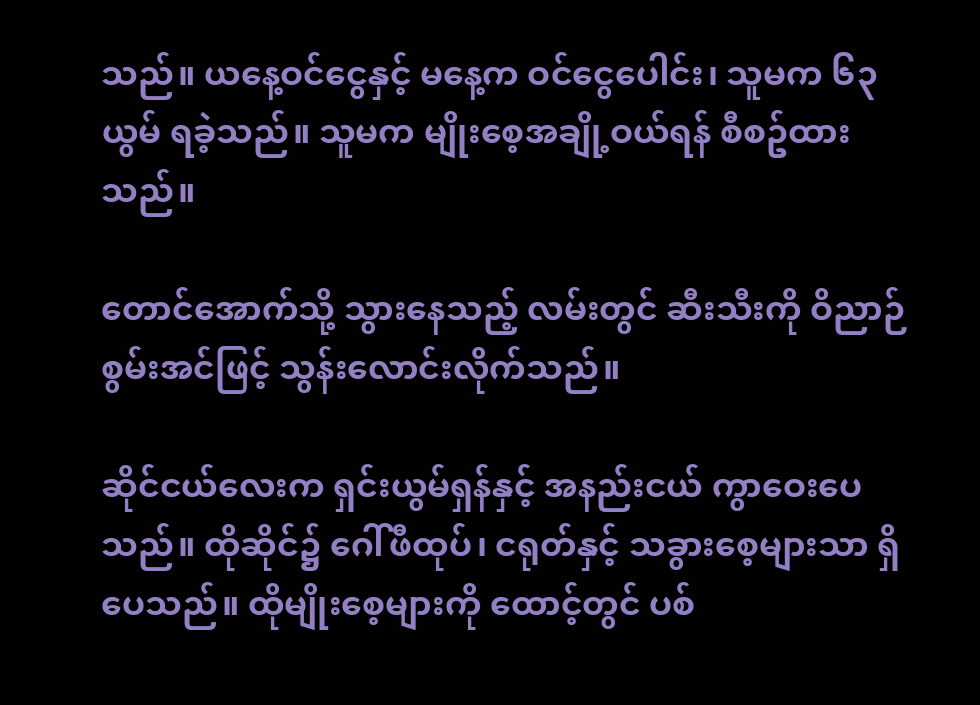သည်။ ယနေ့ဝင်ငွေနှင့် မနေ့က ဝင်ငွေပေါင်း၊ သူမက ၆၃ယွမ် ရခဲ့သည်။ သူမက မျိုးစေ့အချို့ဝယ်ရန် စီစဥ်ထားသည်။

တောင်အောက်သို့ သွားနေသည့် လမ်းတွင် ဆီးသီးကို ဝိညာဉ်စွမ်းအင်ဖြင့် သွန်းလောင်းလိုက်သည်။

ဆိုင်ငယ်လေးက ရှင်းယွမ်ရှန်နှင့် အနည်းငယ် ကွာဝေးပေသည်။ ထိုဆိုင်၌ ဂေါ်ဖီထုပ်၊ ငရုတ်နှင့် သခွားစေ့များသာ ရှိပေသည်။ ထိုမျိုးစေ့များကို ထောင့်တွင် ပစ်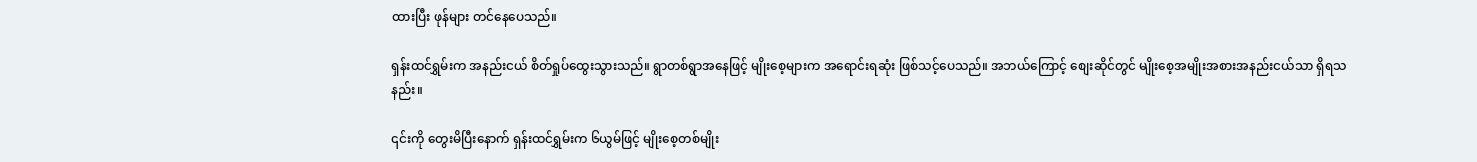ထားပြီး ဖုန်များ တင်နေပေသည်။

ရှန်းထင်ရွှမ်းက အနည်းငယ် စိတ်ရှုပ်ထွေးသွားသည်။ ရွာတစ်ရွာအနေဖြင့် မျိုးစေ့များက အရောင်းရဆုံး ဖြစ်သင့်ပေသည်။ အဘယ်ကြောင့် စျေးဆိုင်တွင် မျိုးစေ့အမျိုးအစားအနည်းငယ်သာ ရှိရသနည်း။

၎င်းကို တွေးမိပြီးနောက် ရှန်းထင်ရွှမ်းက ၆ယွမ်ဖြင့် မျိုးစေ့တစ်မျိုး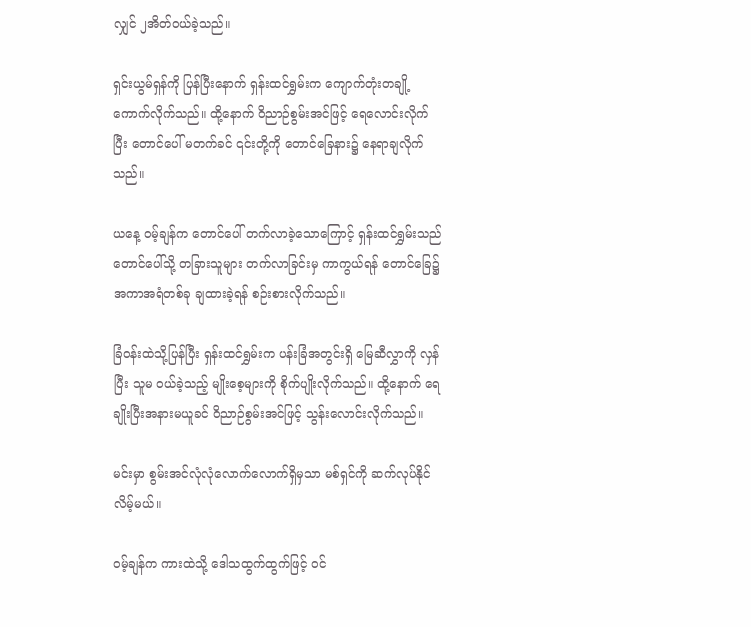လျှင် ၂အိတ်ဝယ်ခဲ့သည်။

ရှင်းယွမ်ရှန်ကို ပြန်ပြီးနောက် ရှန်းထင်ရွှမ်းက ကျောက်တုံးတချို့ ကောက်လိုက်သည်။ ထို့နောက် ဝိညာဉ်စွမ်းအင်ဖြင့် ရေလောင်းလိုက်ပြီး တောင်ပေါ် မတက်ခင် ၎င်းတို့ကို တောင်ခြေနား၌ နေရာချလိုက်သည်။

ယနေ့ ဝမ့်ချန်က တောင်ပေါ် တက်လာခဲ့သောကြောင့် ရှန်းထင်ရွှမ်းသည် တောင်ပေါ်သို့ တခြားသူများ တက်လာခြင်းမှ ကာကွယ်ရန် တောင်ခြေ၌ အကာအရံတစ်ခု ချထားခဲ့ရန် စဉ်းစားလိုက်သည်။

ခြံဝန်းထဲသို့ပြန်ပြီး ရှန်းထင်ရွှမ်းက ပန်းခြံအတွင်းရှိ မြေဆီလွှာကို လှန်ပြီး သူမ ဝယ်ခဲ့သည့် မျိုးစေ့များကို စိုက်ပျိုးလိုက်သည်။ ထို့နောက် ရေချိုးပြီးအနားမယူခင် ဝိညာဉ်စွမ်းအင်ဖြင့် သွန်းလောင်းလိုက်သည်။

မင်းမှာ စွမ်းအင်လုံလုံလောက်လောက်ရှိမှသာ မစ်ရှင်ကို ဆက်လုပ်နိုင်လိမ့်မယ်။

ဝမ့်ချန်က ကားထဲသို့ ဒေါသထွက်ထွက်ဖြင့် ဝင်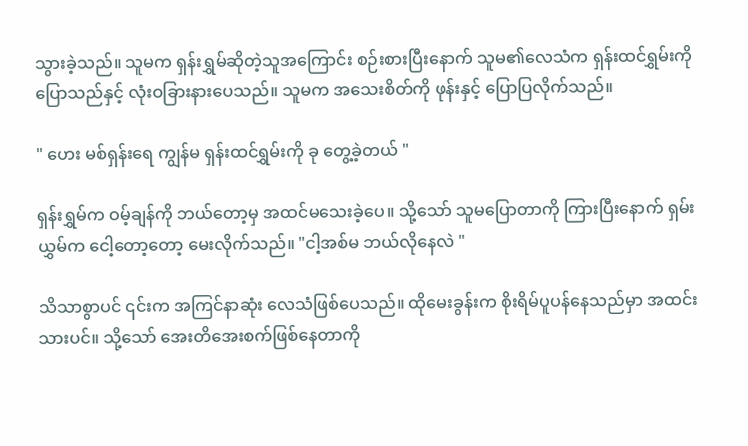သွားခဲ့သည်။ သူမက ရှန်းရွှမ်ဆိုတဲ့သူအကြောင်း စဉ်းစားပြီးနောက် သူမ၏လေသံက ရှန်းထင်ရွှမ်းကို ပြောသည်နှင့် လုံးဝခြားနားပေသည်။ သူမက အသေးစိတ်ကို ဖုန်းနှင့် ပြောပြလိုက်သည်။

" ဟေး မစ်ရှန်းရေ ကျွန်မ ရှန်းထင်ရွှမ်းကို ခု တွေ့ခဲ့တယ် "

ရှန်းရွှမ်က ဝမ့်ချန်ကို ဘယ်တော့မှ အထင်မသေးခဲ့ပေ။ သို့သော် သူမပြောတာကို ကြားပြီးနောက် ရှမ်းယွှမ်က ငေါ့တော့တော့ မေးလိုက်သည်။ "ငါ့အစ်မ ဘယ်လိုနေလဲ "

သိသာစွာပင် ၎င်းက အကြင်နာဆုံး လေသံဖြစ်ပေသည်။ ထိုမေးခွန်းက စိုးရိမ်ပူပန်နေသည်မှာ အထင်းသားပင်။ သို့သော် အေးတိအေးစက်ဖြစ်နေတာကို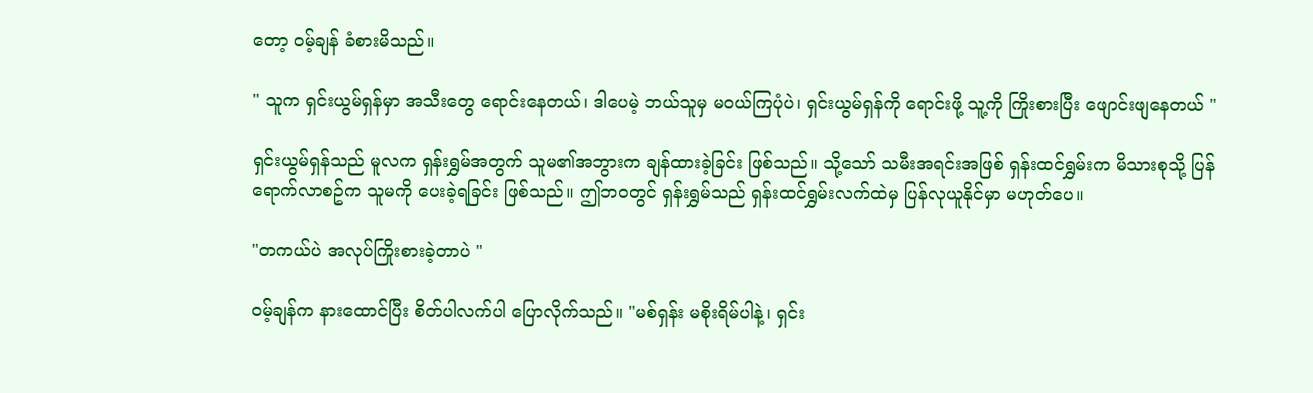တော့ ဝမ့်ချန် ခံစားမိသည်။

" သူက ရှင်းယွမ်ရှန်မှာ အသီးတွေ ရောင်းနေတယ်၊ ဒါပေမဲ့ ဘယ်သူမှ မဝယ်ကြပုံပဲ၊ ရှင်းယွမ်ရှန်ကို ရောင်းဖို့ သူ့ကို ကြိုးစားပြီး ဖျောင်းဖျနေတယ် "

ရှင်းယွမ်ရှန်သည် မူလက ရှန်းရွှမ်အတွက် သူမ၏အဘွားက ချန်ထားခဲ့ခြင်း ဖြစ်သည်။ သို့သော် သမီးအရင်းအဖြစ် ရှန်းထင်ရွှမ်းက မိသားစုသို့ ပြန်ရောက်လာစဥ်က သူမကို ပေးခဲ့ရခြင်း ဖြစ်သည်။ ဤဘဝတွင် ရှန်းရွှမ်သည် ရှန်းထင်ရွှမ်းလက်ထဲမှ ပြန်လုယူနိုင်မှာ မဟုတ်ပေ။

"တကယ်ပဲ အလုပ်ကြိုးစားခဲ့တာပဲ "

ဝမ့်ချန်က နားထောင်ပြီး စိတ်ပါလက်ပါ ပြောလိုက်သည်။ "မစ်ရှန်း မစိုးရိမ်ပါနဲ့၊ ရှင်း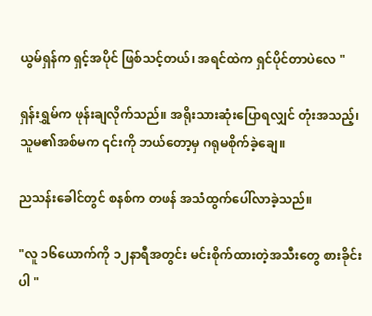ယွမ်ရှန်က ရှင့်အပိုင် ဖြစ်သင့်တယ်၊ အရင်ထဲက ရှင်ပိုင်တာပဲလေ "

ရှန်းရွှမ်က ဖုန်းချလိုက်သည်။ အရိုးသားဆုံးပြောရလျှင် တုံးအသည့်၊ သူမ၏အစ်မက ၎င်းကို ဘယ်တော့မှ ဂရုမစိုက်ခဲ့ချေ။

ညသန်းခေါင်တွင် စနစ်က တဖန် အသံထွက်ပေါ်လာခဲ့သည်။

"လူ ၁၆ယောက်ကို ၁၂နာရီအတွင်း မင်းစိုက်ထားတဲ့အသီးတွေ စားခိုင်းပါ "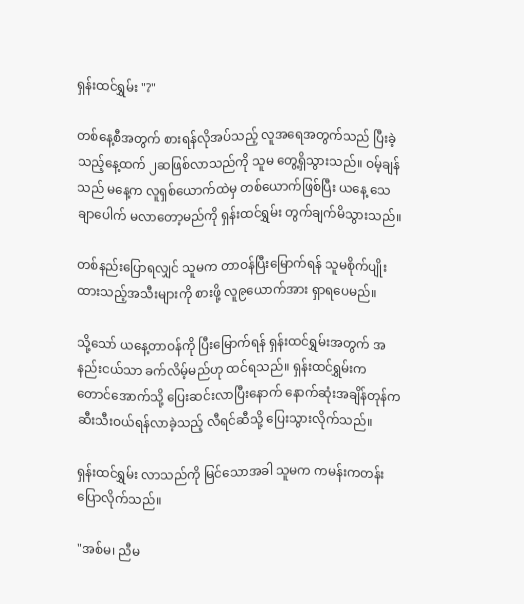ရှန်းထင်ရွှမ်း "?"

တစ်နေ့စီအတွက် စားရန်လိုအပ်သည့် လူအရေအတွက်သည် ပြီးခဲ့သည့်နေ့ထက် ၂ဆဖြစ်လာသည်ကို သူမ တွေ့ရှိသွားသည်။ ဝမ့်ချန်သည် မနေ့က လူရှစ်ယောက်ထဲမှ တစ်ယောက်ဖြစ်ပြီး ယနေ့ သေချာပေါက် မလာတော့မည်ကို ရှန်းထင်ရွှမ်း တွက်ချက်မိသွားသည်။

တစ်နည်းပြောရလျှင် သူမက တာဝန်ပြီးမြောက်ရန် သူမစိုက်ပျိုးထားသည့်အသီးများကို စားဖို့ လူ၉ယောက်အား ရှာရပေမည်။

သို့သော် ယနေ့တာဝန်ကို ပြီးမြောက်ရန် ရှန်းထင်ရွှမ်းအတွက် အနည်းငယ်သာ ခက်လိမ့်မည်ဟု ထင်ရသည်။ ရှန်းထင်ရွှမ်းက တောင်အောက်သို့ ပြေးဆင်းလာပြီးနောက် နောက်ဆုံးအချိန်တုန်က ဆီးသီးဝယ်ရန်လာခဲ့သည့် လီရင်ဆီသို့ ပြေးသွားလိုက်သည်။

ရှန်းထင်ရွှမ်း လာသည်ကို မြင်သောအခါ သူမက ကမန်းကတန်းပြောလိုက်သည်။

"အစ်မ၊ ညီမ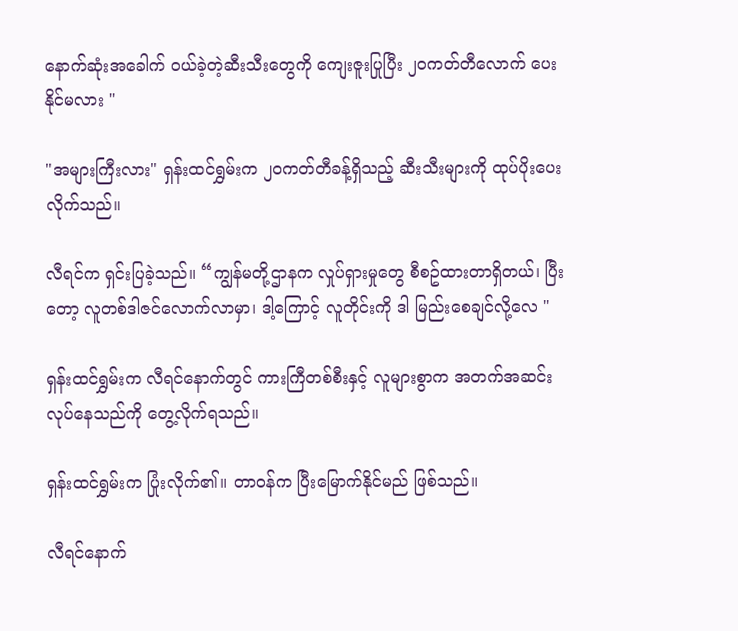နောက်ဆုံးအခေါက် ဝယ်ခဲ့တဲ့ဆီးသီးတွေကို ကျေးဇူးပြုပြီး ၂၀ကတ်တီလောက် ပေးနိုင်မလား "

"အများကြီးလား" ရှန်းထင်ရွှမ်းက ၂၀ကတ်တီခန့်ရှိသည့် ဆီးသီးများကို ထုပ်ပိုးပေးလိုက်သည်။

လီရင်က ရှင်းပြခဲ့သည်။ “ကျွန်မတို့ဌာနက လှုပ်ရှားမှုတွေ စီစဥ်ထားတာရှိတယ်၊ ပြီးတော့ လူတစ်ဒါဇင်လောက်လာမှာ၊ ဒါ့ကြောင့် လူတိုင်းကို ဒါ မြည်းစေချင်လို့လေ "

ရှန်းထင်ရွှမ်းက လီရင်နောက်တွင် ကားကြီတစ်စီးနှင့် လူများစွာက အတက်အဆင်းလုပ်နေသည်ကို တွေ့လိုက်ရသည်။

ရှန်းထင်ရွှမ်းက ပြုံးလိုက်၏။ တာဝန်က ပြီးမြောက်နိုင်မည် ဖြစ်သည်။

လီရင်နောက်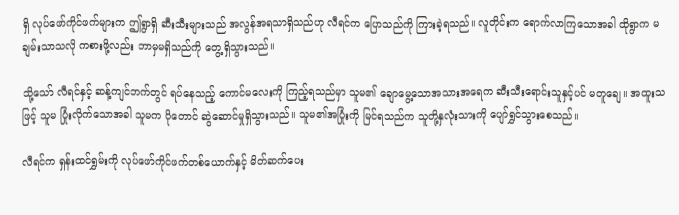ရှိ လုပ်ဖော်ကိုင်ဖက်များက ဤရွာရှိ ဆီးသီးများသည် အလွန်အရသာရှိသည်ဟု လီရင်က ပြောသည်ကို ကြားခဲ့ရသည်။ လူတိုင်းက ရောက်လာကြသောအခါ ထိုရွာက မချမ်းသာသလို ကစားဖို့လည်း ဘာမှမရှိသည်ကို တွေ့ရှိသွားသည်။

သို့သော် လီရင်နှင့် ဆန့်ကျင်ဘက်တွင် ရပ်နေသည့် ကောင်မလေးကို ကြည့်ရသည်မှာ သူမ၏ ချောမွေ့သောအသားအရေက ဆီးသီးရောင်းသူနှင့်ပင် မတူချေ။ အထူးသဖြင့် သူမ ပြုံးလိုက်သောအခါ သူမက ပိုတောင် ဆွဲဆောင်မှုရှိသွားသည်။ သူမ၏အပြုံးကို မြင်ရသည်က သူတို့နှလုံးသားကို ပျော်ရွှင်သွားစေသည်။

လီရင်က ရှန်းထင်ရွှမ်းကို လုပ်ဖော်ကိုင်ဖက်တစ်ယောက်နှင့် မိတ်ဆက်ပေး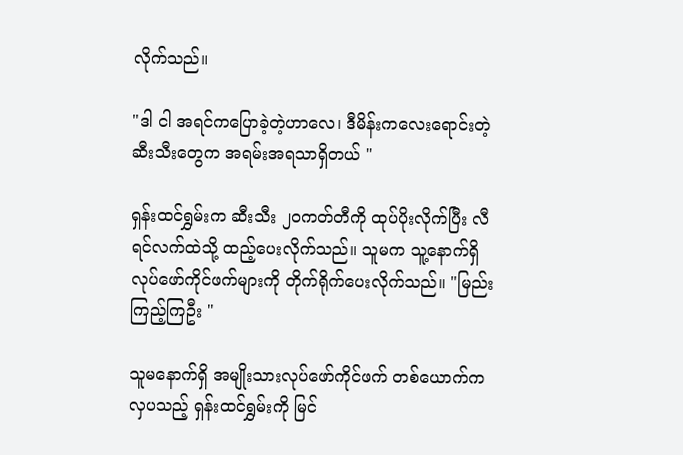လိုက်သည်။

"ဒါ ငါ အရင်ကပြောခဲ့တဲ့ဟာလေ၊ ဒီမိန်းကလေးရောင်းတဲ့ဆီးသီးတွေက အရမ်းအရသာရှိတယ် "

ရှန်းထင်ရွှမ်းက ဆီးသီး ၂၀ကတ်တီကို ထုပ်ပိုးလိုက်ပြီး လီရင်လက်ထဲသို့ ထည့်ပေးလိုက်သည်။ သူမက သူ့နောက်ရှိ လုပ်ဖော်ကိုင်ဖက်များကို တိုက်ရိုက်ပေးလိုက်သည်။ "မြည်းကြည့်ကြဦး "

သူမနောက်ရှိ အမျိုးသားလုပ်ဖော်ကိုင်ဖက် တစ်ယောက်က လှပသည့် ရှန်းထင်ရွှမ်းကို မြင်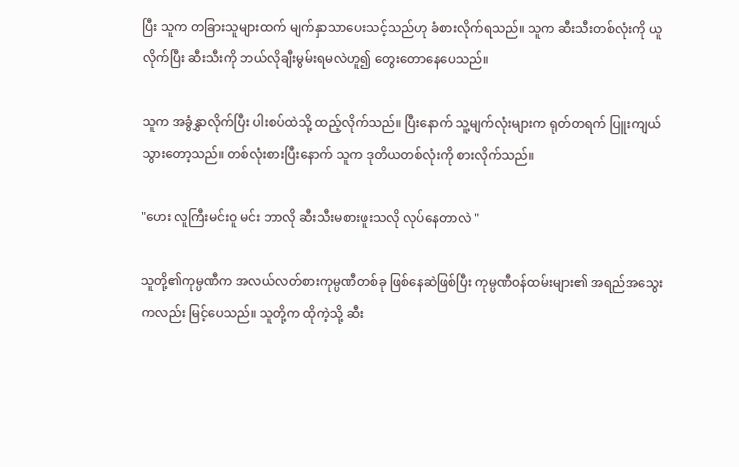ပြီး သူက တခြားသူများထက် မျက်နှာသာပေးသင့်သည်ဟု ခံစားလိုက်ရသည်။ သူက ဆီးသီးတစ်လုံးကို ယူလိုက်ပြီး ဆီးသီးကို ဘယ်လိုချီးမွမ်းရမလဲဟူ၍ တွေးတောနေပေသည်။

သူက အခွံနွှာလိုက်ပြီး ပါးစပ်ထဲသို့ ထည့်လိုက်သည်။ ပြီးနောက် သူ့မျက်လုံးများက ရုတ်တရက် ပြူးကျယ်သွားတော့သည်။ တစ်လုံးစားပြီးနောက် သူက ဒုတိယတစ်လုံးကို စားလိုက်သည်။

"ဟေး လူကြီးမင်းဝူ မင်း ဘာလို ဆီးသီးမစားဖူးသလို လုပ်နေတာလဲ "

သူတို့၏ကုမ္ပဏီက အလယ်လတ်စားကုမ္ပဏီတစ်ခု ဖြစ်နေဆဲဖြစ်ပြီး ကုမ္ပဏီဝန်ထမ်းများ၏ အရည်အသွေးကလည်း မြင့်ပေသည်။ သူတို့က ထိုကဲ့သို့ ဆီး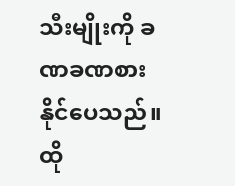သီးမျိုးကို ခဏခဏစားနိုင်ပေသည်။ ထို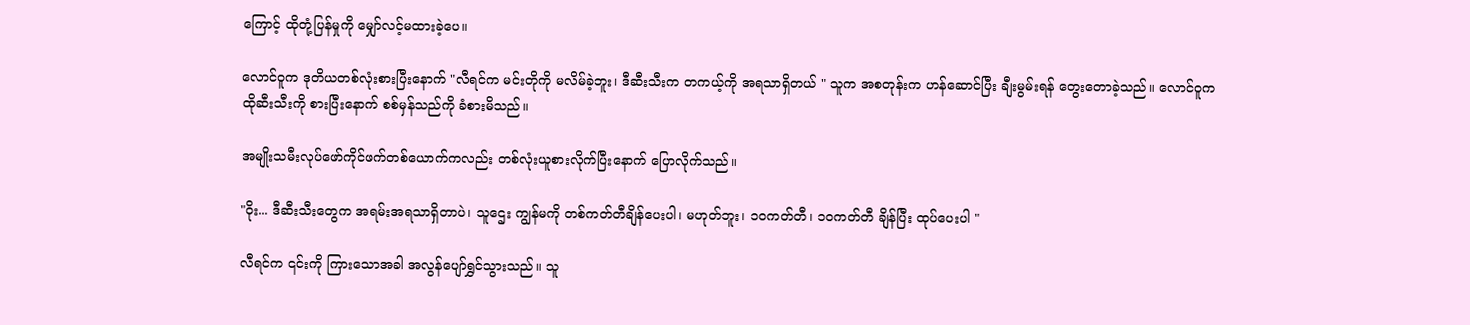ကြောင့် ထိုတုံ့ပြန်မှုကို မျှော်လင့်မထားခဲ့ပေ။

လောင်ဝူက ဒုတိယတစ်လုံးစားပြီးနောက် "လီရင်က မင်းတိုကို မလိမ်ခဲ့ဘူး၊ ဒီဆီးသီးက တကယ့်ကို အရသာရှိတယ် " သူက အစတုန်းက ဟန်ဆောင်ပြီး ချီးမွမ်းရန် တွေးတောခဲ့သည်။ လောင်ဝူက ထိုဆီးသီးကို စားပြီးနောက် စစ်မှန်သည်ကို ခံစားမိသည်။

အမျိုးသမီးလုပ်ဖော်ကိုင်ဖက်တစ်ယောက်ကလည်း တစ်လုံးယူစားလိုက်ပြီးနောက် ပြောလိုက်သည်။

"ဝိုး... ဒီဆီးသီးတွေက အရမ်းအရသာရှိတာပဲ၊ သူဌေး ကျွန်မကို တစ်ကတ်တီချိန်ပေးပါ၊ မဟုတ်ဘူး၊ ၁၀ကတ်တီ၊ ၁၀ကတ်တီ ချိန်ပြီး ထုပ်ပေးပါ "

လီရင်က ၎င်းကို ကြားသောအခါ အလွန်ပျော်ရွှင်သွားသည်။ သူ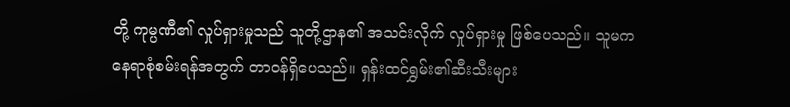တို့ ကုမ္ပဏီ၏ လှုပ်ရှားမှုသည် သူတို့ဌာန၏ အသင်းလိုက် လှုပ်ရှားမှု ဖြစ်ပေသည်။ သူမက နေရာစုံစမ်းရန်အတွက် တာဝန်ရှိပေသည်။ ရှန်းထင်ရွှမ်း၏ဆီးသီးများ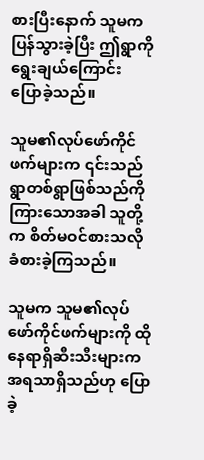စားပြီးနောက် သူမက ပြန်သွားခဲ့ပြီး ဤရွာကို ရွေးချယ်ကြောင်း ပြောခဲ့သည်။

သူမ၏လုပ်ဖော်ကိုင်ဖက်များက ၎င်းသည် ရွာတစ်ရွာဖြစ်သည်ကို ကြားသောအခါ သူတို့က စိတ်မဝင်စားသလို ခံစားခဲ့ကြသည်။

သူမက သူမ၏လုပ်ဖော်ကိုင်ဖက်များကို ထိုနေရာရှိဆီးသီးများက အရသာရှိသည်ဟု ပြောခဲ့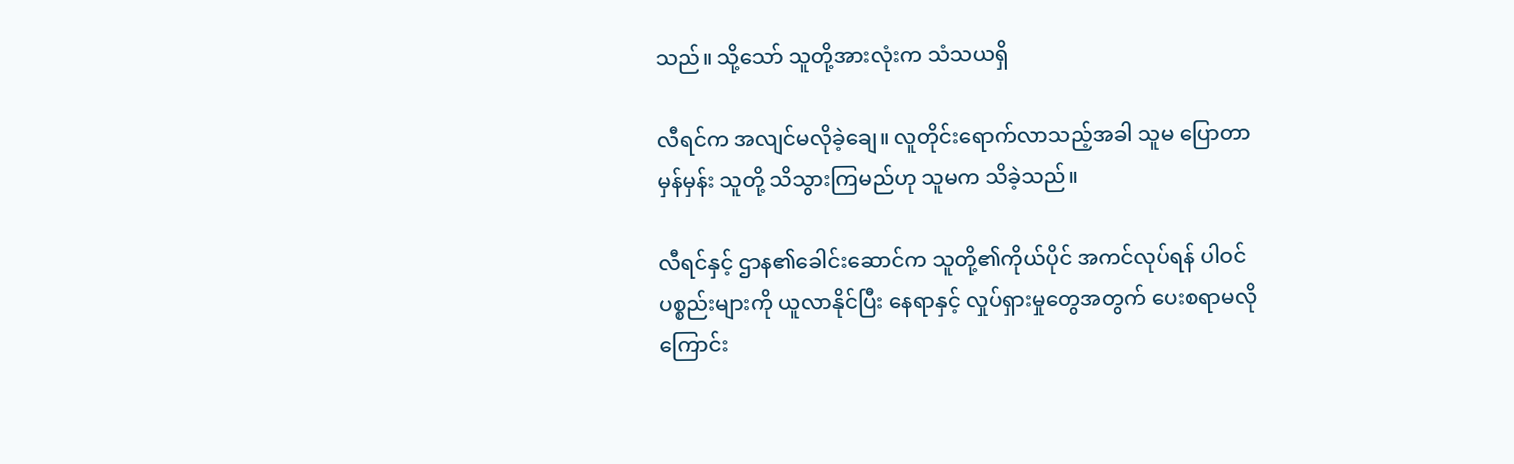သည်။ သို့သော် သူတို့အားလုံးက သံသယရှိ

လီရင်က အလျင်မလိုခဲ့ချေ။ လူတိုင်းရောက်လာသည့်အခါ သူမ ပြောတာ မှန်မှန်း သူတို့ သိသွားကြမည်ဟု သူမက သိခဲ့သည်။

လီရင်နှင့် ဌာန၏ခေါင်းဆောင်က သူတို့၏ကိုယ်ပိုင် အကင်လုပ်ရန် ပါဝင်ပစ္စည်းများကို ယူလာနိုင်ပြီး နေရာနှင့် လှုပ်ရှားမှုတွေအတွက် ပေးစရာမလိုကြောင်း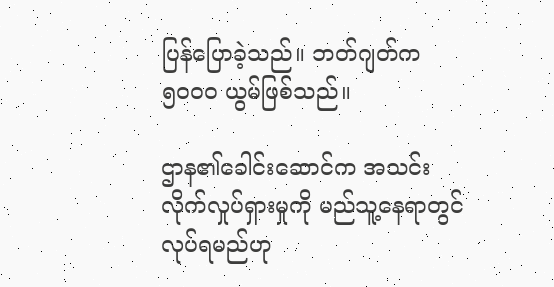ပြန်ပြောခဲ့သည်။ ဘတ်ဂျတ်က ၅၀၀၀ ယွမ်ဖြစ်သည်။

ဌာန၏ခေါင်းဆောင်က အသင်းလိုက်လှုပ်ရှားမှုကို မည်သူ့နေရာတွင် လုပ်ရမည်ဟု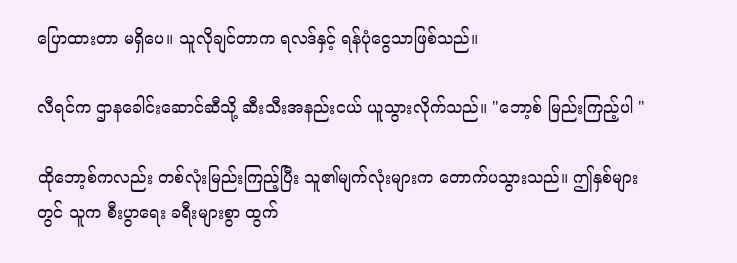ပြောထားတာ မရှိပေ။ သူလိုချင်တာက ရလဒ်နှင့် ရန်ပုံငွေသာဖြစ်သည်။

လီရင်က ဌာနခေါင်းဆောင်ဆီသို့ ဆီးသီးအနည်းငယ် ယူသွားလိုက်သည်။ "ဘော့စ် မြည်းကြည့်ပါ "

ထိုဘော့စ်ကလည်း တစ်လုံးမြည်းကြည့်ပြီး သူ၏မျက်လုံးများက တောက်ပသွားသည်။ ဤနှစ်များတွင် သူက စီးပွာရေး ခရီးများစွာ ထွက်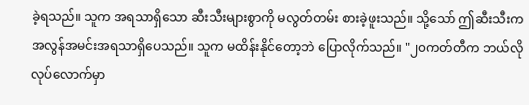ခဲ့ရသည်။ သူက အရသာရှိသော ဆီးသီးများစွာကို မလွတ်တမ်း စားခဲ့ဖူးသည်။ သို့သော် ဤဆီးသီးက အလွန်အမင်းအရသာရှိပေသည်။ သူက မထိန်းနိုင်တော့ဘဲ ပြောလိုက်သည်။ "၂၀ကတ်တီက ဘယ်လိုလုပ်လောက်မှာ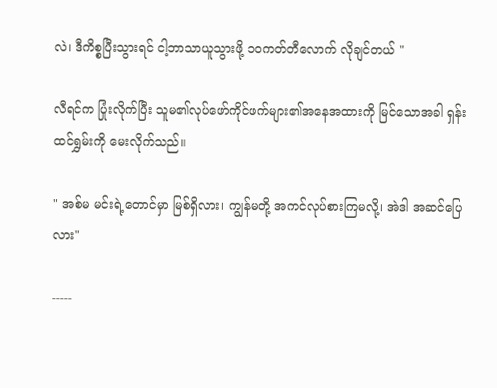လဲ၊ ဒီကိစ္စပြီးသွားရင် ငါ့ဘာသာယူသွားဖို့ ၁၀ကတ်တီလောက် လိုချင်တယ် "

လီရင်က ပြုံးလိုက်ပြီး သူမ၏လုပ်ဖော်ကိုင်ဖက်များ၏အနေအထားကို မြင်သောအခါ ရှန်းထင်ရွှမ်းကို မေးလိုက်သည်။

" အစ်မ မင်းရဲ့တောင်မှာ မြစ်ရှိလား၊ ကျွန်မတို့ အကင်လုပ်စားကြမလို့၊ အဲဒါ အဆင်ပြေလား"

-----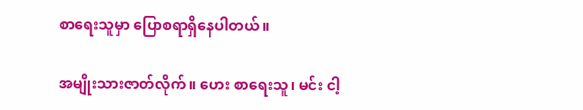စာရေးသူမှာ ပြောစရာရှိနေပါတယ်။

အမျိုးသားဇာတ်လိုက်။ ဟေး စာရေးသူ၊ မင်း ငါ့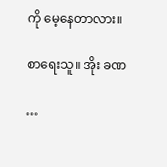ကို မေ့နေတာလား။

စာရေးသူ။ အိုး ခဏ

…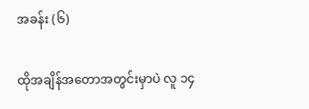အခန်း (၆)

ထိုအချိန်အတောအတွင်းမှာပဲ လူ ၁၄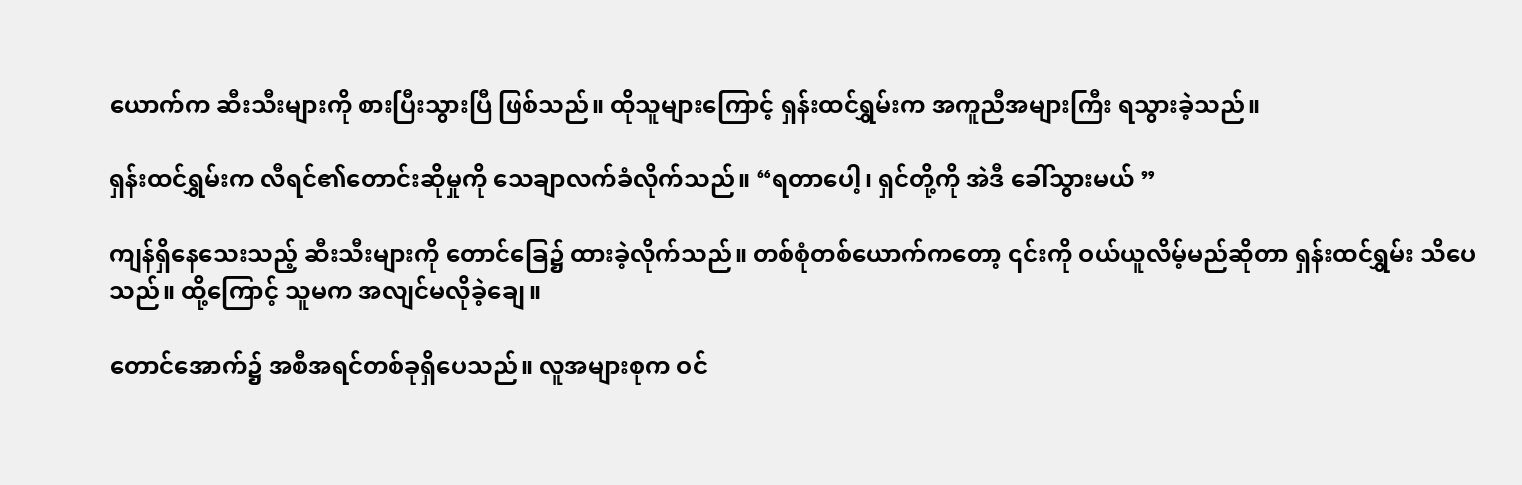ယောက်က ဆီးသီးများကို စားပြီးသွားပြီ ဖြစ်သည်။ ထိုသူများကြောင့် ရှန်းထင်ရွှမ်းက အကူညီအများကြီး ရသွားခဲ့သည်။

ရှန်းထင်ရွှမ်းက လီရင်၏တောင်းဆိုမှုကို သေချာလက်ခံလိုက်သည်။ “ရတာပေါ့၊ ရှင်တို့ကို အဲဒီ ခေါ်သွားမယ် ”

ကျန်ရှိနေသေးသည့် ဆီးသီးများကို တောင်ခြေ၌ ထားခဲ့လိုက်သည်။ တစ်စုံတစ်ယောက်ကတော့ ၎င်းကို ဝယ်ယူလိမ့်မည်ဆိုတာ ရှန်းထင်ရွှမ်း သိပေသည်။ ထို့ကြောင့် သူမက အလျင်မလိုခဲ့ချေ။

တောင်အောက်၌ အစီအရင်တစ်ခုရှိပေသည်။ လူအများစုက ဝင်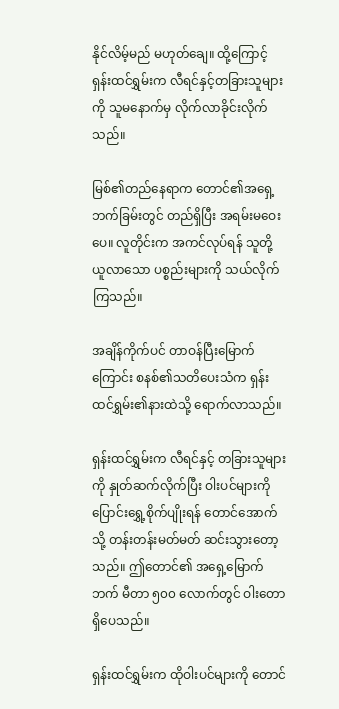နိုင်လိမ့်မည် မဟုတ်ချေ။ ထို့ကြောင့် ရှန်းထင်ရွှမ်းက လီရင်နှင့်တခြားသူများကို သူမနောက်မှ လိုက်လာခိုင်းလိုက်သည်။

မြစ်၏တည်နေရာက တောင်၏အရှေ့ဘက်ခြမ်းတွင် တည်ရှိပြီး အရမ်းမဝေးပေ။ လူတိုင်းက အကင်လုပ်ရန် သူတို့ ယူလာသော ပစ္စည်းများကို သယ်လိုက်ကြသည်။

အချိန်ကိုက်ပင် တာဝန်ပြီးမြောက်ကြောင်း စနစ်၏သတိပေးသံက ရှန်းထင်ရွှမ်း၏နားထဲသို့ ရောက်လာသည်။

ရှန်းထင်ရွှမ်းက လီရင်နှင့် တခြားသူများကို နှုတ်ဆက်လိုက်ပြီး ဝါးပင်များကို ပြောင်းရွှေ့စိုက်ပျိုးရန် တောင်အောက်သို့ တန်းတန်းမတ်မတ် ဆင်းသွားတော့သည်။ ဤတောင်၏ အရှေ့မြောက်ဘက် မီတာ ၅၀၀ လောက်တွင် ဝါးတော ရှိပေသည်။

ရှန်းထင်ရွှမ်းက ထိုဝါးပင်များကို တောင်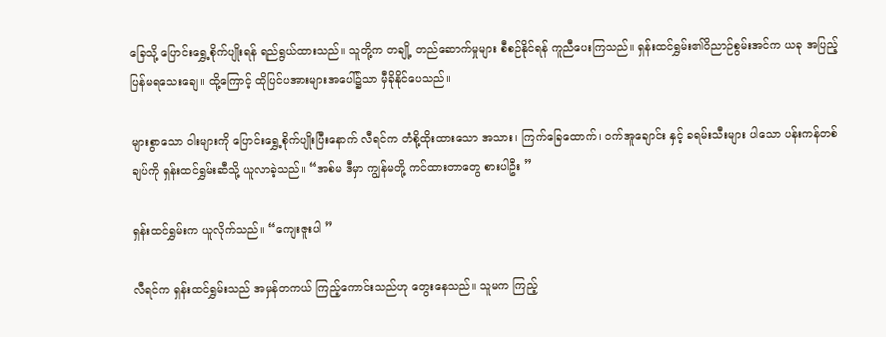ခြေသို့ ပြောင်းရွှေ့စိုက်ပျိုးရန် ရည်ရွယ်ထားသည်။ သူတို့က တချို့ တည်ဆောက်မှုများ စီစဉ်နိုင်ရန် ကူညီပေးကြသည်။ ရှန်းထင်ရွှမ်း၏ဝိညာဉ်စွမ်းအင်က ယခု အပြည့်ပြန်မရသေးချေ။ ထို့ကြောင့် ထိုပြင်ပအားများအပေါ်၌သာ မှီခိုနိုင်ပေသည်။

များစွာသော ဝါးများကို ပြောင်းရွှေ့စိုက်ပျိုးပြီးနောက် လီရင်က တံစို့ထိုးထားသော အသား၊ ကြက်ခြေထောက်၊ ဝက်အူချောင်း နှင့် ခရမ်းသီးများ ပါသော ပန်းကန်တစ်ချပ်ကို ရှန်းထင်ရွှမ်းဆီသို့ ယူလာခဲ့သည်။ “အစ်မ ဒီမှာ ကျွန်မတို့ ကင်ထားတာတွေ စားပါဦး ”

ရှန်းထင်ရွှမ်းက ယူလိုက်သည်။ “ကျေးဇူးပါ ”

လီရင်က ရှန်းထင်ရွှမ်းသည် အမှန်တကယ် ကြည့်ကောင်းသည်ဟု တွေးနေသည်။ သူမက ကြည့်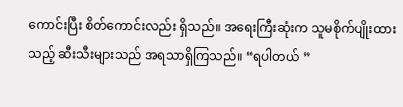ကောင်းပြီး စိတ်ကောင်းလည်း ရှိသည်။ အရေးကြီးဆုံးက သူမစိုက်ပျိုးထားသည့် ဆီးသီးများသည် အရသာရှိကြသည်။ “ရပါတယ် ”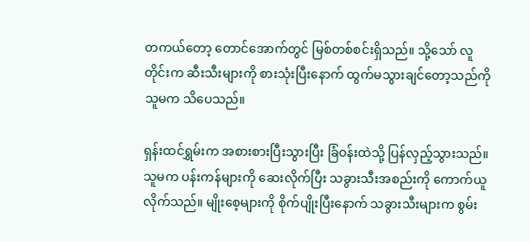တကယ်တော့ တောင်အောက်တွင် မြစ်တစ်စင်းရှိသည်။ သို့သော် လူတိုင်းက ဆီးသီးများကို စားသုံးပြီးနောက် ထွက်မသွားချင်တော့သည်ကို သူမက သိပေသည်။

ရှန်းထင်ရွှမ်းက အစားစားပြီးသွားပြီး ခြံဝန်းထဲသို့ ပြန်လှည့်သွားသည်။ သူမက ပန်းကန်များကို ဆေးလိုက်ပြီး သခွားသီးအစည်းကို ကောက်ယူလိုက်သည်။ မျိုးစေ့များကို စိုက်ပျိုးပြီးနောက် သခွားသီးများက စွမ်း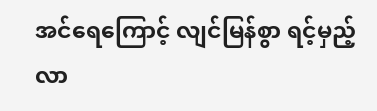အင်ရေကြောင့် လျင်မြန်စွာ ရင့်မှည့်လာ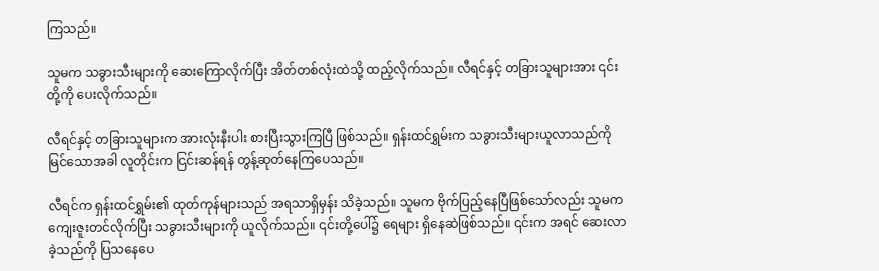ကြသည်။

သူမက သခွားသီးများကို ဆေးကြောလိုက်ပြီး အိတ်တစ်လုံးထဲသို့ ထည့်လိုက်သည်။ လီရင်နှင့် တခြားသူများအား ၎င်းတို့ကို ပေးလိုက်သည်။

လီရင်နှင့် တခြားသူများက အားလုံးနီးပါး စားပြီးသွားကြပြီ ဖြစ်သည်။ ရှန်းထင်ရွှမ်းက သခွားသီးများယူလာသည်ကို မြင်သောအခါ လူတိုင်းက ငြင်းဆန်ရန် တွန့်ဆုတ်နေကြပေသည်။

လီရင်က ရှန်းထင်ရွှမ်း၏ ထုတ်ကုန်များသည် အရသာရှိမှန်း သိခဲ့သည်။ သူမက ဗိုက်ပြည့်နေပြီဖြစ်သော်လည်း သူမက ကျေးဇူးတင်လိုက်ပြီး သခွားသီးများကို ယူလိုက်သည်။ ၎င်းတို့ပေါ်၌ ရေများ ရှိနေဆဲဖြစ်သည်။ ၎င်းက အရင် ဆေးလာခဲ့သည်ကို ပြသနေပေ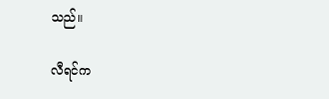သည်။

လီရင်က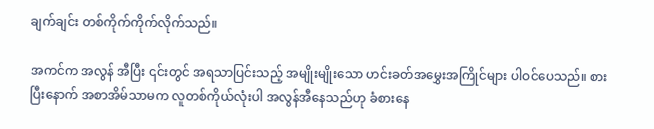ချက်ချင်း တစ်ကိုက်ကိုက်လိုက်သည်။

အကင်က အလွန် အီပြီး ၎င်းတွင် အရသာပြင်းသည့် အမျိုးမျိုးသော ဟင်းခတ်အမွှေးအကြိုင်များ ပါဝင်ပေသည်။ စားပြီးနောက် အစာအိမ်သာမက လူတစ်ကိုယ်လုံးပါ အလွန်အီနေသည်ဟု ခံစားနေ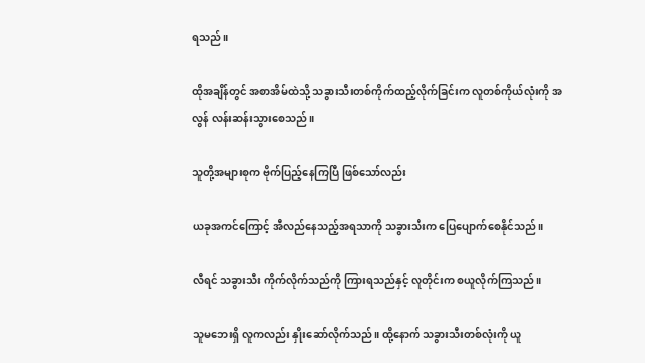ရသည်။

ထိုအချိန်တွင် အစာအိမ်ထဲသို့ သခွားသီးတစ်ကိုက်ထည့်လိုက်ခြင်းက လူတစ်ကိုယ်လုံးကို အလွန် လန်းဆန်းသွားစေသည်။

သူတို့အများစုက ဗိုက်ပြည့်နေကြပြီ ဖြစ်သော်လည်း

ယခုအကင်ကြောင့် အီလည်နေသည့်အရသာကို သခွားသီးက ပြေပျောက်စေနိုင်သည်။

လီရင် သခွားသီး ကိုက်လိုက်သည်ကို ကြားရသည်နှင့် လူတိုင်းက စယူလိုက်ကြသည်။

သူမဘေးရှိ လူကလည်း နှိုးဆော်လိုက်သည်။ ထို့နောက် သခွားသီးတစ်လုံးကို ယူ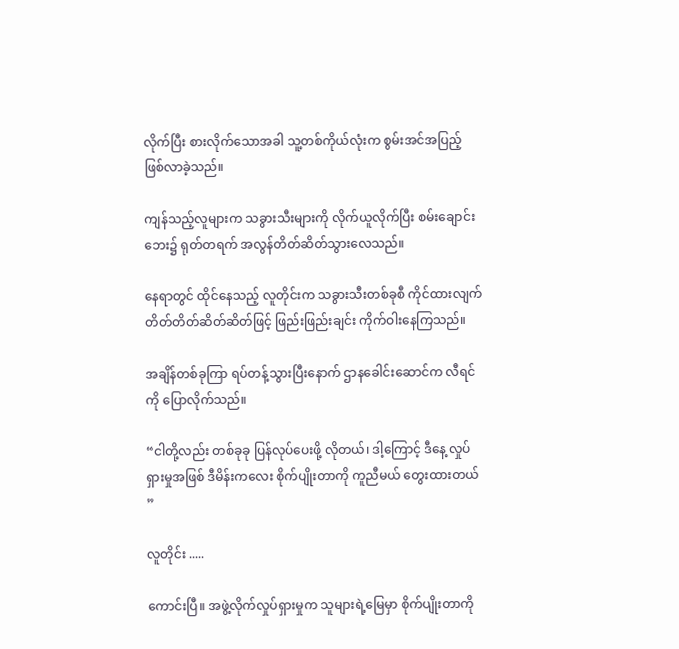လိုက်ပြီး စားလိုက်သောအခါ သူ့တစ်ကိုယ်လုံးက စွမ်းအင်အပြည့် ဖြစ်လာခဲ့သည်။

ကျန်သည့်လူများက သခွားသီးများကို လိုက်ယူလိုက်ပြီး စမ်းချောင်းဘေး၌ ရုတ်တရက် အလွန်တိတ်ဆိတ်သွားလေသည်။

နေရာတွင် ထိုင်နေသည့် လူတိုင်းက သခွားသီးတစ်ခုစီ ကိုင်ထားလျက် တိတ်တိတ်ဆိတ်ဆိတ်ဖြင့် ဖြည်းဖြည်းချင်း ကိုက်ဝါးနေကြသည်။

အချိန်တစ်ခုကြာ ရပ်တန့်သွားပြီးနောက် ဌာနခေါင်းဆောင်က လီရင်ကို ပြောလိုက်သည်။

“ငါတို့လည်း တစ်ခုခု ပြန်လုပ်ပေးဖို့ လိုတယ်၊ ဒါ့ကြောင့် ဒီနေ့ လှုပ်ရှားမှုအဖြစ် ဒီမိန်းကလေး စိုက်ပျိုးတာကို ကူညီမယ် တွေးထားတယ် ”

လူတိုင်း .....

ကောင်းပြီ။ အဖွဲ့လိုက်လှုပ်ရှားမှုက သူများရဲ့မြေမှာ စိုက်ပျိုးတာကို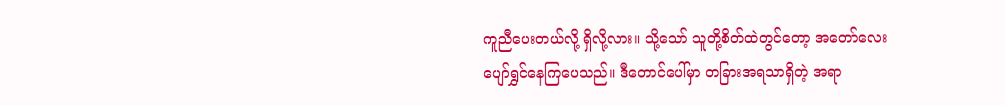ကူညီပေးတယ်လို့ ရှိလို့လား။ သို့သော် သူတို့စိတ်ထဲတွင်တော့ အတော်လေး ပျော်ရွှင်နေကြပေသည်။ ဒီတောင်ပေါ်မှာ တခြားအရသာရှိတဲ့ အရာ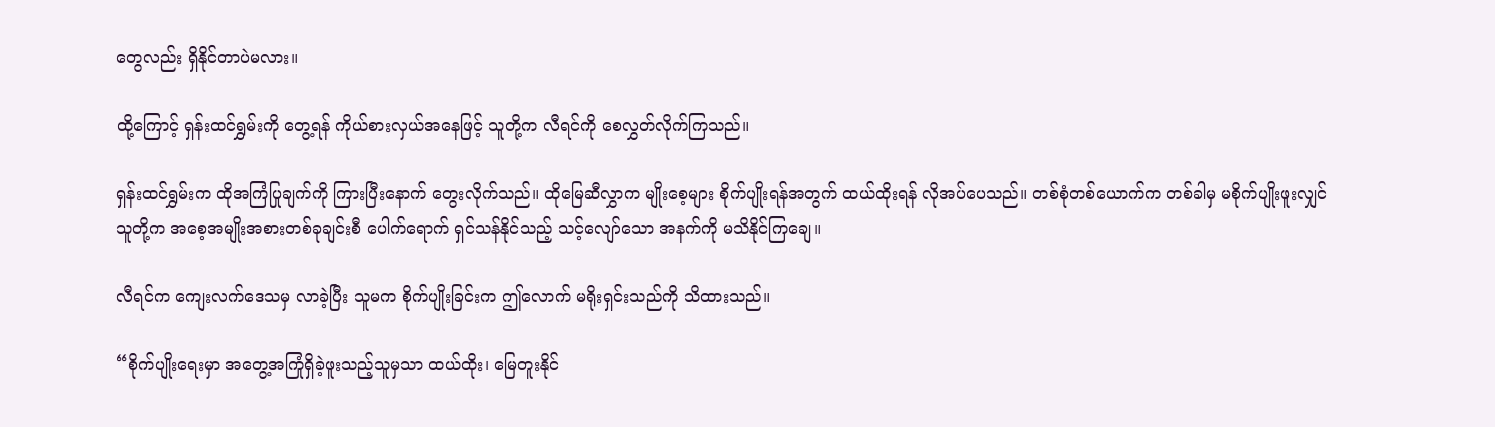တွေလည်း ရှိနိုင်တာပဲမလား။

ထို့ကြောင့် ရှန်းထင်ရွှမ်းကို တွေ့ရန် ကိုယ်စားလှယ်အနေဖြင့် သူတို့က လီရင်ကို စေလွှတ်လိုက်ကြသည်။

ရှန်းထင်ရွှမ်းက ထိုအကြံပြုချက်ကို ကြားပြီးနောက် တွေးလိုက်သည်။ ထိုမြေဆီလွှာက မျိုးစေ့များ စိုက်ပျိုးရန်အတွက် ထယ်ထိုးရန် လိုအပ်ပေသည်။ တစ်စုံတစ်ယောက်က တစ်ခါမှ မစိုက်ပျိုးဖူးလျှင် သူတို့က အစေ့အမျိုးအစားတစ်ခုချင်းစီ ပေါက်ရောက် ရှင်သန်နိုင်သည့် သင့်လျော်သော အနက်ကို မသိနိုင်ကြချေ။

လီရင်က ကျေးလက်ဒေသမှ လာခဲ့ပြီး သူမက စိုက်ပျိုးခြင်းက ဤလောက် မရိုးရှင်းသည်ကို သိထားသည်။

“စိုက်ပျိုးရေးမှာ အတွေ့အကြုံရှိခဲ့ဖူးသည့်သူမှသာ ထယ်ထိုး၊ မြေတူးနိုင်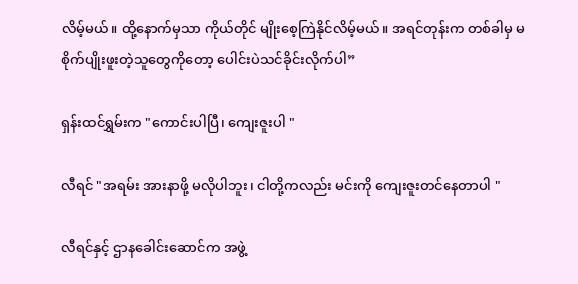လိမ့်မယ်။ ထို့နောက်မှသာ ကိုယ်တိုင် မျိုးစေ့ကြဲနိုင်လိမ့်မယ်။ အရင်တုန်းက တစ်ခါမှ မစိုက်ပျိုးဖူးတဲ့သူတွေကိုတော့ ပေါင်းပဲသင်ခိုင်းလိုက်ပါ”

ရှန်းထင်ရွှမ်းက "ကောင်းပါပြီ၊ ကျေးဇူးပါ "

လီရင် "အရမ်း အားနာဖို့ မလိုပါဘူး၊ ငါတို့ကလည်း မင်းကို ကျေးဇူးတင်နေတာပါ "

လီရင်နှင့် ဌာနခေါင်းဆောင်က အဖွဲ့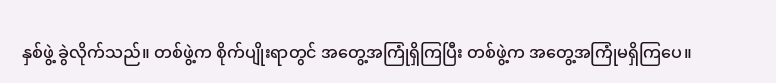နှစ်ဖွဲ့ ခွဲလိုက်သည်။ တစ်ဖွဲ့က စိုက်ပျိုးရာတွင် အတွေ့အကြုံရှိကြပြီး တစ်ဖွဲ့က အတွေ့အကြုံမရှိကြပေ။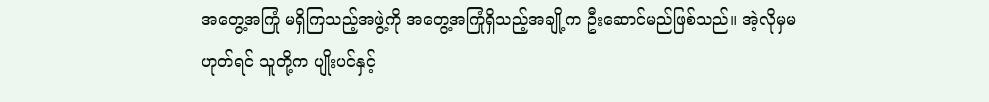အတွေ့အကြုံ မရှိကြသည့်အဖွဲ့ကို အတွေ့အကြုံရှိသည့်အချို့က ဦးဆောင်မည်ဖြစ်သည်။ အဲ့လိုမှမဟုတ်ရင် သူတို့က ပျိုးပင်နှင့်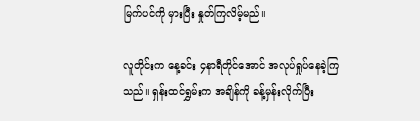မြက်ပင်ကို မှားပြီး နှုတ်ကြလိမ့်မည်။

လူတိုင်းက နေ့ခင်း ၄နာရီတိုင်အောင် အလုပ်ရှုပ်နေခဲ့ကြသည်။ ရှန်းထင်ရွှမ်းက အချိန်ကို ခန့်မှန်းလိုက်ပြီး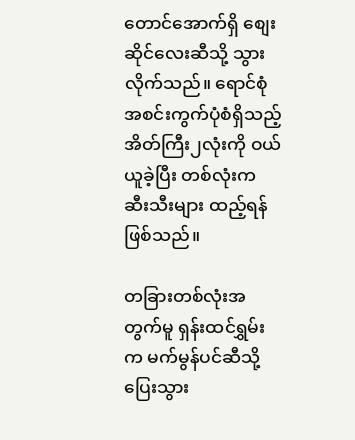တောင်အောက်ရှိ စျေးဆိုင်လေးဆီသို့ သွားလိုက်သည်။ ရောင်စုံအစင်းကွက်ပုံစံရှိသည့် အိတ်ကြီး၂လုံးကို ဝယ်ယူခဲ့ပြီး တစ်လုံးက ဆီးသီးများ ထည့်ရန်ဖြစ်သည်။

တခြားတစ်လုံးအတွက်မူ ရှန်းထင်ရွှမ်းက မက်မွန်ပင်ဆီသို့ ပြေးသွား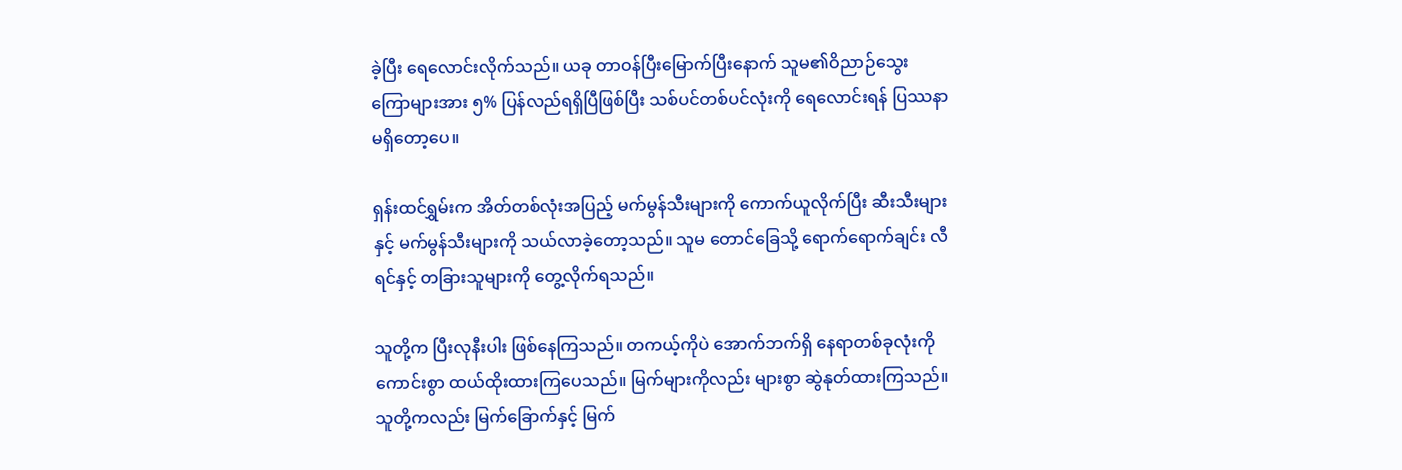ခဲ့ပြီး ရေလောင်းလိုက်သည်။ ယခု တာဝန်ပြီးမြောက်ပြီးနောက် သူမ၏ဝိညာဉ်သွေးကြောများအား ၅% ပြန်လည်ရရှိပြီဖြစ်ပြီး သစ်ပင်တစ်ပင်လုံးကို ရေလောင်းရန် ပြဿနာမရှိတော့ပေ။

ရှန်းထင်ရွှမ်းက အိတ်တစ်လုံးအပြည့် မက်မွန်သီးများကို ကောက်ယူလိုက်ပြီး ဆီးသီးများနှင့် မက်မွန်သီးများကို သယ်လာခဲ့တော့သည်။ သူမ တောင်ခြေသို့ ရောက်ရောက်ချင်း လီရင်နှင့် တခြားသူများကို တွေ့လိုက်ရသည်။

သူတို့က ပြီးလုနီးပါး ဖြစ်နေကြသည်။ တကယ့်ကိုပဲ အောက်ဘက်ရှိ နေရာတစ်ခုလုံးကို ကောင်းစွာ ထယ်ထိုးထားကြပေသည်။ မြက်များကိုလည်း များစွာ ဆွဲနုတ်ထားကြသည်။ သူတို့ကလည်း မြက်ခြောက်နှင့် မြက်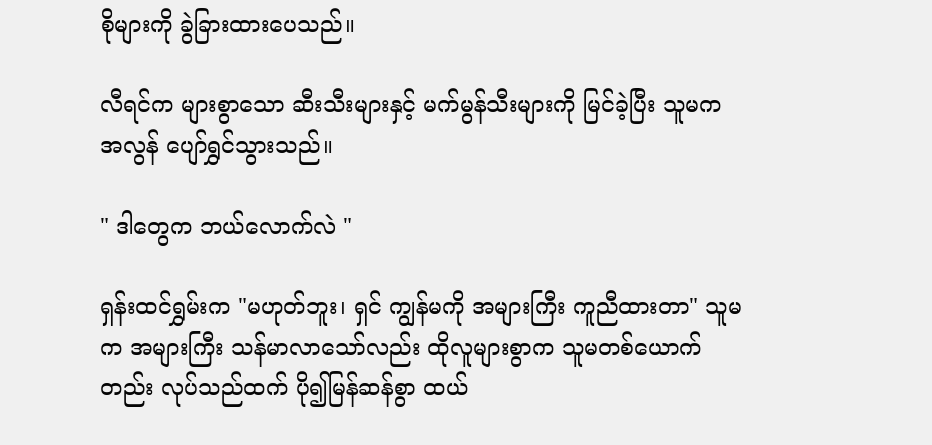စိုများကို ခွဲခြားထားပေသည်။

လီရင်က များစွာသော ဆီးသီးများနှင့် မက်မွန်သီးများကို မြင်ခဲ့ပြီး သူမက အလွန် ပျော်ရွှင်သွားသည်။

" ဒါတွေက ဘယ်လောက်လဲ "

ရှန်းထင်ရွှမ်းက "မဟုတ်ဘူး၊ ရှင် ကျွန်မကို အများကြီး ကူညီထားတာ" သူမက အများကြီး သန်မာလာသော်လည်း ထိုလူများစွာက သူမတစ်ယောက်တည်း လုပ်သည်ထက် ပို၍မြန်ဆန်စွာ ထယ်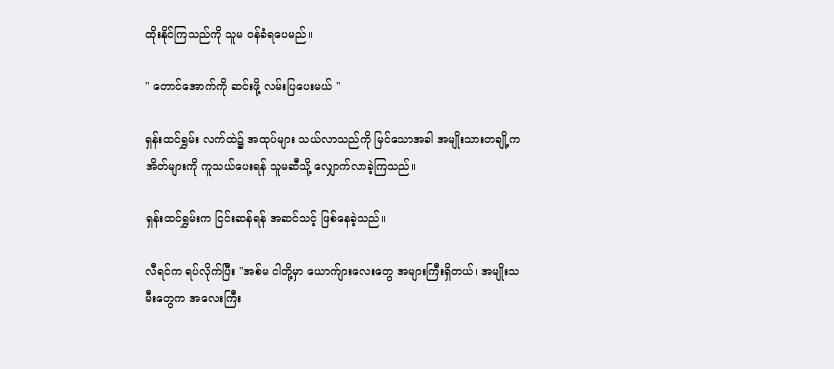ထိုးနိုင်ကြသည်ကို သူမ ဝန်ခံရပေမည်။

" တောင်အောက်ကို ဆင်းဖို့ လမ်းပြပေးမယ် "

ရှန်းထင်ရွှမ်း လက်ထဲ၌ အထုပ်များ သယ်လာသည်ကို မြင်သောအခါ အမျိုးသားတချို့က အိတ်များကို ကူသယ်ပေးရန် သူမဆီသို့ လျှောက်လာခဲ့ကြသည်။

ရှန်းထင်ရွှမ်းက ငြင်းဆန်ရန် အဆင်သင့် ဖြစ်နေခဲ့သည်။

လီရင်က ရပ်လိုက်ပြီး "အစ်မ ငါတို့မှာ ယောက်ျားလေးတွေ အများကြီးရှိတယ်၊ အမျိုးသမီးတွေက အလေးကြီး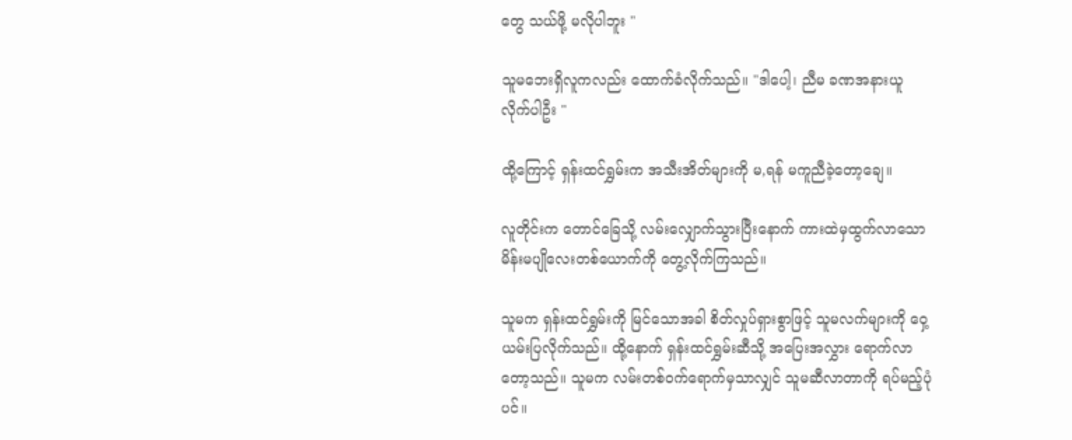တွေ သယ်ဖို့ မလိုပါဘူး "

သူမဘေးရှိလူကလည်း ထောက်ခံလိုက်သည်။ "ဒါပေါ့၊ ညီမ ခဏအနားယူလိုက်ပါဦး "

ထို့ကြောင့် ရှန်းထင်ရွှမ်းက အသီးအိတ်များကို မ,ရန် မကူညီခဲ့တော့ချေ။

လူတိုင်းက တောင်ခြေသို့ လမ်းလျှောက်သွားပြီးနောက် ကားထဲမှထွက်လာသော မိန်းမပျိုလေးတစ်ယောက်ကို တွေ့လိုက်ကြသည်။

သူမက ရှန်းထင်ရွှမ်းကို မြင်သောအခါ စိတ်လှုပ်ရှားစွာဖြင့် သူမလက်များကို ဝှေ့ယမ်းပြလိုက်သည်။ ထို့နောက် ရှန်းထင်ရွှမ်းဆီသို့ အပြေးအလွှား ရောက်လာတော့သည်။ သူမက လမ်းတစ်ဝက်ရောက်မှသာလျှင် သူမဆီလာတာကို ရပ်မည့်ပုံပင်။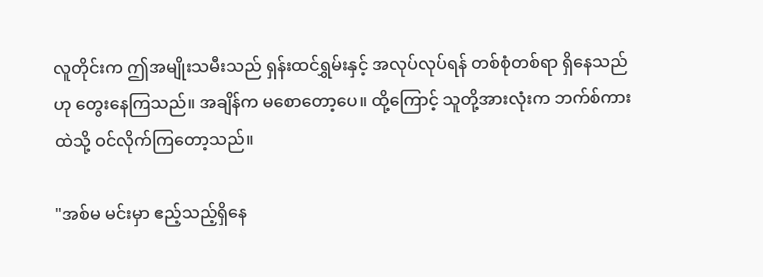လူတိုင်းက ဤအမျိုးသမီးသည် ရှန်းထင်ရွှမ်းနှင့် အလုပ်လုပ်ရန် တစ်စုံတစ်ရာ ရှိနေသည်ဟု တွေးနေကြသည်။ အချိန်က မစောတော့ပေ။ ထို့ကြောင့် သူတို့အားလုံးက ဘက်စ်ကားထဲသို့ ဝင်လိုက်ကြတော့သည်။

"အစ်မ မင်းမှာ ဧည့်သည့်ရှိနေ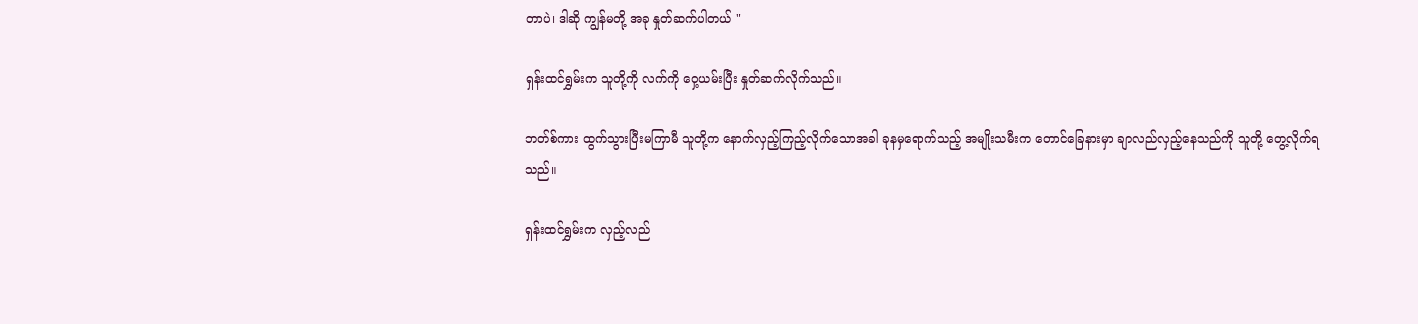တာပဲ၊ ဒါဆို ကျွန်မတို့ အခု နှုတ်ဆက်ပါတယ် "

ရှန်းထင်ရွှမ်းက သူတို့ကို လက်ကို ဝှေ့ယမ်းပြီး နှုတ်ဆက်လိုက်သည်။

ဘတ်စ်ကား ထွက်သွားပြီးမကြာမီ သူတို့က နောက်လှည့်ကြည့်လိုက်သောအခါ ခုနမှရောက်သည့် အမျိုးသမီးက တောင်ခြေနားမှာ ချာလည်လှည့်နေသည်ကို သူတို့ တွေ့လိုက်ရသည်။

ရှန်းထင်ရွှမ်းက လှည့်လည်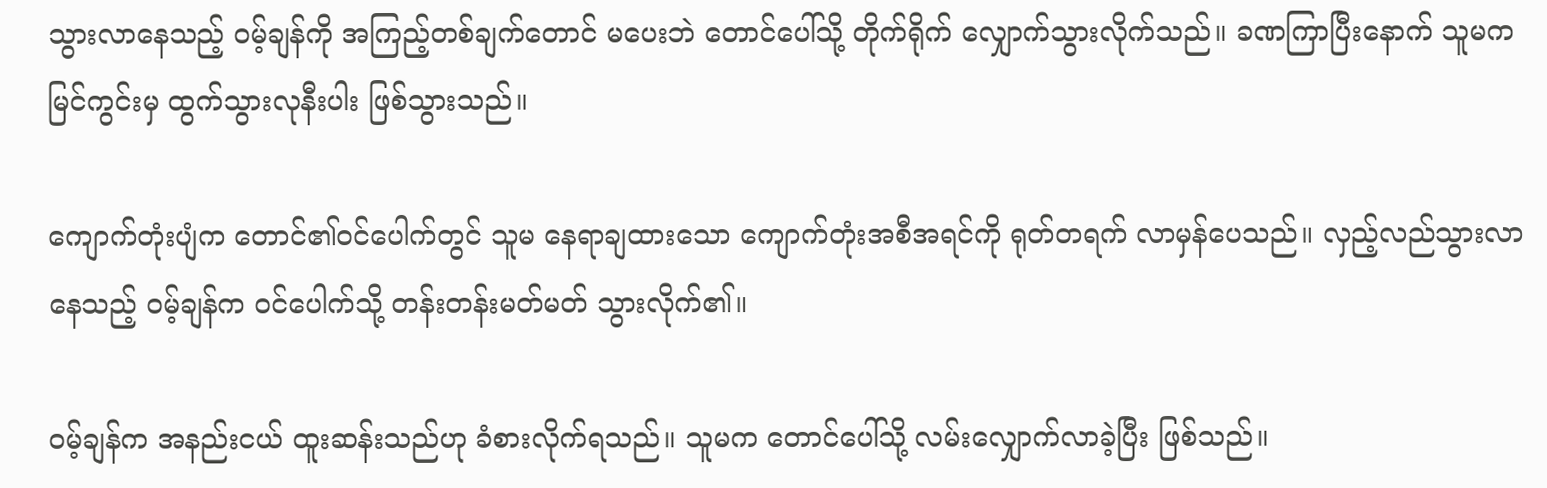သွားလာနေသည့် ဝမ့်ချန်ကို အကြည့်တစ်ချက်တောင် မပေးဘဲ တောင်ပေါ်သို့ တိုက်ရိုက် လျှောက်သွားလိုက်သည်။ ခဏကြာပြီးနောက် သူမက မြင်ကွင်းမှ ထွက်သွားလုနီးပါး ဖြစ်သွားသည်။

ကျောက်တုံးပျံက တောင်၏ဝင်ပေါက်တွင် သူမ နေရာချထားသော ကျောက်တုံးအစီအရင်ကို ရုတ်တရက် လာမှန်ပေသည်။ လှည့်လည်သွားလာနေသည့် ဝမ့်ချန်က ဝင်ပေါက်သို့ တန်းတန်းမတ်မတ် သွားလိုက်၏။

ဝမ့်ချန်က အနည်းငယ် ထူးဆန်းသည်ဟု ခံစားလိုက်ရသည်။ သူမက တောင်ပေါ်သို့ လမ်းလျှောက်လာခဲ့ပြီး ဖြစ်သည်။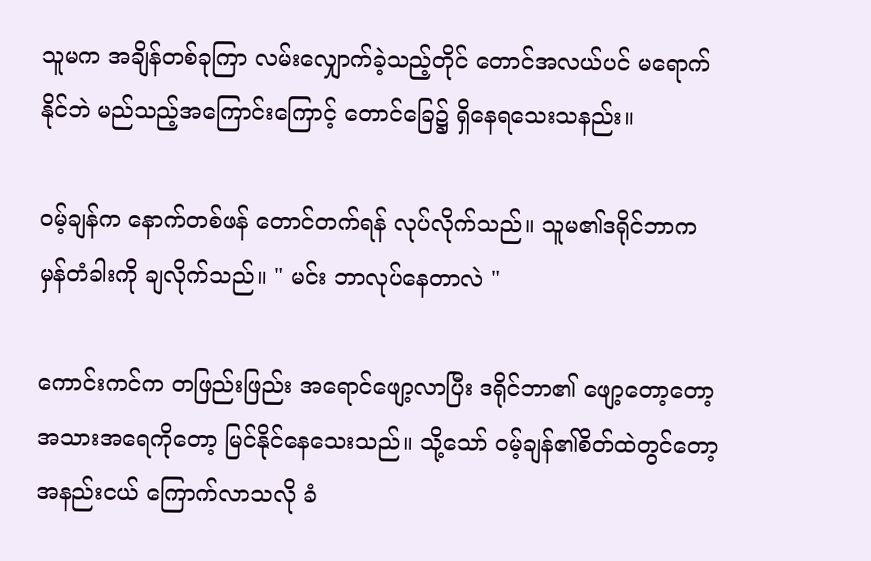သူမက အချိန်တစ်ခုကြာ လမ်းလျှောက်ခဲ့သည့်တိုင် တောင်အလယ်ပင် မရောက်နိုင်ဘဲ မည်သည့်အကြောင်းကြောင့် တောင်ခြေ၌ ရှိနေရသေးသနည်း။

ဝမ့်ချန်က နောက်တစ်ဖန် တောင်တက်ရန် လုပ်လိုက်သည်။ သူမ၏ဒရိုင်ဘာက မှန်တံခါးကို ချလိုက်သည်။ " မင်း ဘာလုပ်နေတာလဲ "

ကောင်းကင်က တဖြည်းဖြည်း အရောင်ဖျော့လာပြီး ဒရိုင်ဘာ၏ ဖျော့တော့တော့ အသားအရေကိုတော့ မြင်နိုင်နေသေးသည်။ သို့သော် ဝမ့်ချန်၏စိတ်ထဲတွင်တော့ အနည်းငယ် ကြောက်လာသလို ခံ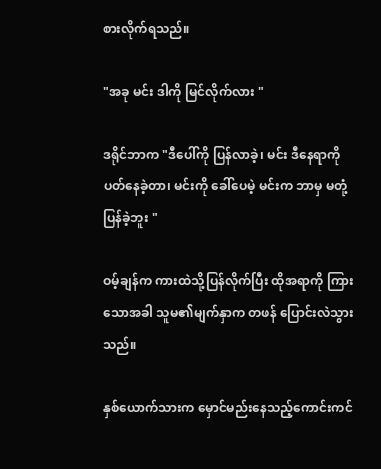စားလိုက်ရသည်။

"အခု မင်း ဒါကို မြင်လိုက်လား "

ဒရိုင်ဘာက "ဒီပေါ်ကို ပြန်လာခဲ့၊ မင်း ဒီနေရာကို ပတ်နေခဲ့တာ၊ မင်းကို ခေါ်ပေမဲ့ မင်းက ဘာမှ မတုံ့ပြန်ခဲ့ဘူး "

ဝမ့်ချန်က ကားထဲသို့ပြန်လိုက်ပြီး ထိုအရာကို ကြားသောအခါ သူမ၏မျက်နှာက တဖန် ပြောင်းလဲသွားသည်။

နှစ်ယောက်သားက မှောင်မည်းနေသည့်ကောင်းကင်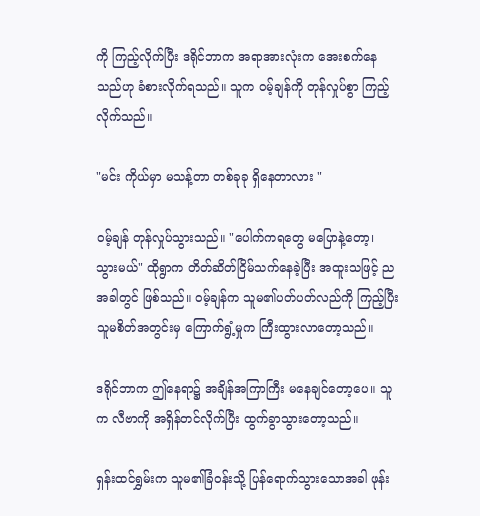ကို ကြည့်လိုက်ပြီး ဒရိုင်ဘာက အရာအားလုံးက အေးစက်နေသည်ဟု ခံစားလိုက်ရသည်။ သူက ဝမ့်ချန်ကို တုန်လှုပ်စွာ ကြည့်လိုက်သည်။

"မင်း ကိုယ်မှာ မသန့်တာ တစ်ခုခု ရှိနေတာလား "

ဝမ့်ချန် တုန်လှုပ်သွားသည်။ "ပေါက်ကရတွေ မပြောနဲ့တော့၊ သွားမယ်" ထိုရွာက တိတ်ဆိတ်ငြိမ်သက်နေခဲ့ပြီး အထူးသဖြင့် ညအခါတွင် ဖြစ်သည်။ ဝမ့်ချန်က သူမ၏ပတ်ပတ်လည်ကို ကြည့်ပြီး သူမစိတ်အတွင်းမှ ကြောက်ရွံ့မှုက ကြီးထွားလာတော့သည်။

ဒရိုင်ဘာက ဤနေရာ၌ အချိန်အကြာကြီး မနေချင်တော့ပေ။ သူက လီဗာကို အရှိန်တင်လိုက်ပြီး ထွက်ခွာသွားတော့သည်။

ရှန်းထင်ရွှမ်းက သူမ၏ခြံဝန်းသို့ ပြန်ရောက်သွားသောအခါ ဖုန်း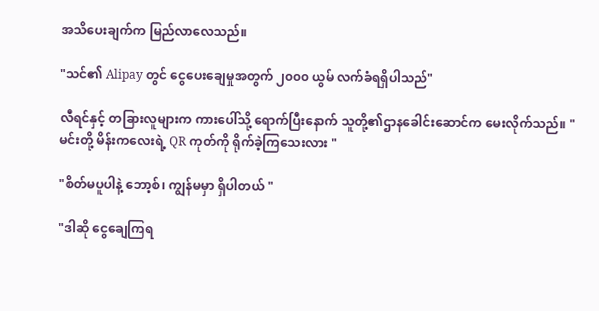အသိပေးချက်က မြည်လာလေသည်။

"သင်၏ Alipay တွင် ငွေပေးချေမှုအတွက် ၂၀၀၀ ယွမ် လက်ခံရရှိပါသည်"

လီရင်နှင့် တခြားလူများက ကားပေါ်သို့ ရောက်ပြီးနောက် သူတို့၏ဌာနခေါင်းဆောင်က မေးလိုက်သည်။ "မင်းတို့ မိန်းကလေးရဲ့ QR ကုတ်ကို ရိုက်ခဲ့ကြသေးလား "

"စိတ်မပူပါနဲ့ ဘော့စ်၊ ကျွန်မမှာ ရှိပါတယ် "

"ဒါဆို ငွေချေကြရ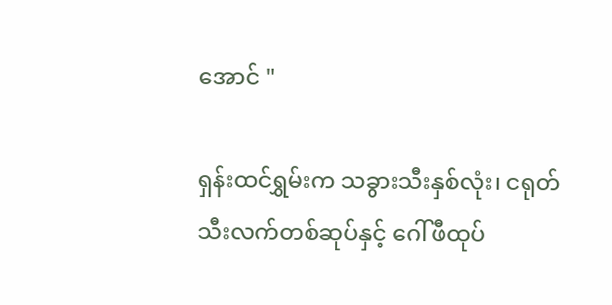အောင် "

ရှန်းထင်ရွှမ်းက သခွားသီးနှစ်လုံး၊ ငရုတ်သီးလက်တစ်ဆုပ်နှင့် ဂေါ်ဖီထုပ်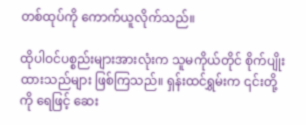တစ်ထုပ်ကို ကောက်ယူလိုက်သည်။

ထိုပါဝင်ပစ္စည်းများအားလုံးက သူမကိုယ်တိုင် စိုက်ပျိုးထားသည်များ ဖြစ်ကြသည်။ ရှန်းထင်ရွှမ်းက ၎င်းတို့ကို ရေဖြင့် ဆေး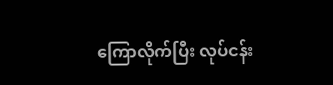ကြောလိုက်ပြီး လုပ်ငန်း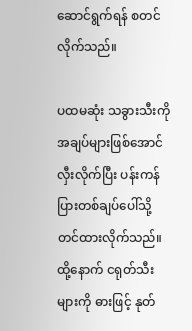ဆောင်ရွက်ရန် စတင်လိုက်သည်။

ပထမဆုံး သခွားသီးကို အချပ်များဖြစ်အောင် လှီးလိုက်ပြီး ပန်းကန်ပြားတစ်ချပ်ပေါ်သို့ တင်ထားလိုက်သည်။ ထို့နောက် ငရုတ်သီးများကို ဓားဖြင့် နုတ်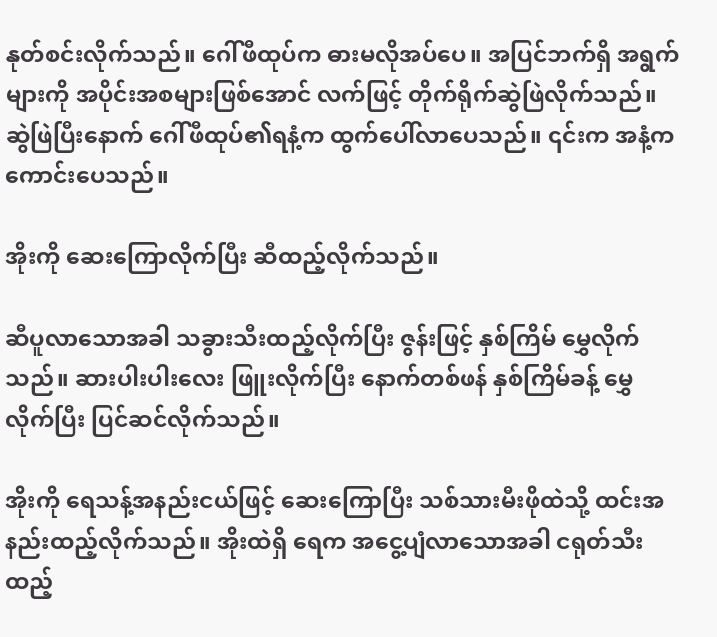နုတ်စင်းလိုက်သည်။ ဂေါ်ဖီထုပ်က ဓားမလိုအပ်ပေ။ အပြင်ဘက်ရှိ အရွက်များကို အပိုင်းအစများဖြစ်အောင် လက်ဖြင့် တိုက်ရိုက်ဆွဲဖြဲလိုက်သည်။ ဆွဲဖြဲပြီးနောက် ဂေါ်ဖီထုပ်၏ရနံ့က ထွက်ပေါ်လာပေသည်။ ၎င်းက အနံ့က ကောင်းပေသည်။

အိုးကို ဆေးကြောလိုက်ပြီး ဆီထည့်လိုက်သည်။

ဆီပူလာသောအခါ သခွားသီးထည့်လိုက်ပြီး ဇွန်းဖြင့် နှစ်ကြိမ် မွှေလိုက်သည်။ ဆားပါးပါးလေး ဖြူးလိုက်ပြီး နောက်တစ်ဖန် နှစ်ကြိမ်ခန့် မွှေလိုက်ပြီး ပြင်ဆင်လိုက်သည်။

အိုးကို ရေသန့်အနည်းငယ်ဖြင့် ဆေးကြောပြီး သစ်သားမီးဖိုထဲသို့ ထင်းအနည်းထည့်လိုက်သည်။ အိုးထဲရှိ ရေက အငွေ့ပျံလာသောအခါ ငရုတ်သီးထည့်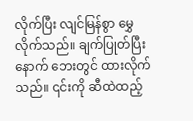လိုက်ပြီး လျင်မြန်စွာ မွှေလိုက်သည်။ ချက်ပြုတ်ပြီးနောက် ဘေးတွင် ထားလိုက်သည်။ ၎င်းကို ဆီထဲထည့်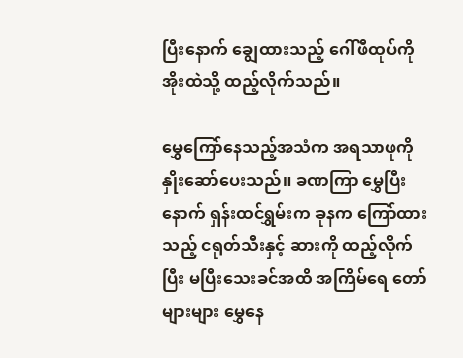ပြီးနောက် ချွေထားသည့် ဂေါ်ဖီထုပ်ကို အိုးထဲသို့ ထည့်လိုက်သည်။

မွှေကြော်နေသည့်အသံက အရသာဖုကို နှိုးဆော်ပေးသည်။ ခဏကြာ မွှေပြီးနောက် ရှန်းထင်ရွှမ်းက ခုနက ကြော်ထားသည့် ငရုတ်သီးနှင့် ဆားကို ထည့်လိုက်ပြီး မပြီးသေးခင်အထိ အကြိမ်ရေ တော်များများ မွှေနေ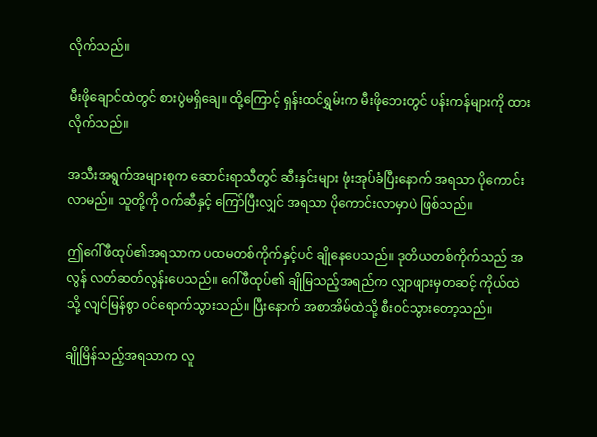လိုက်သည်။

မီးဖိုချောင်ထဲတွင် စားပွဲမရှိချေ။ ထို့ကြောင့် ရှန်းထင်ရွှမ်းက မီးဖိုဘေးတွင် ပန်းကန်များကို ထားလိုက်သည်။

အသီးအရွက်အများစုက ဆောင်းရာသီတွင် ဆီးနှင်းများ ဖုံးအုပ်ခံပြီးနောက် အရသာ ပိုကောင်းလာမည်။ သူတို့ကို ဝက်ဆီနှင့် ကြော်ပြီးလျှင် အရသာ ပိုကောင်းလာမှာပဲ ဖြစ်သည်။

ဤဂေါ်ဖီထုပ်၏အရသာက ပထမတစ်ကိုက်နှင့်ပင် ချိုနေပေသည်။ ဒုတိယတစ်ကိုက်သည် အလွန် လတ်ဆတ်လွန်းပေသည်။ ဂေါ်ဖီထုပ်၏ ချိုမြသည့်အရည်က လျှာဖျားမှတဆင့် ကိုယ်ထဲသို့ လျင်မြန်စွာ ဝင်ရောက်သွားသည်။ ပြီးနောက် အစာအိမ်ထဲသို့ စီးဝင်သွားတော့သည်။

ချိုမြိန်သည့်အရသာက လူ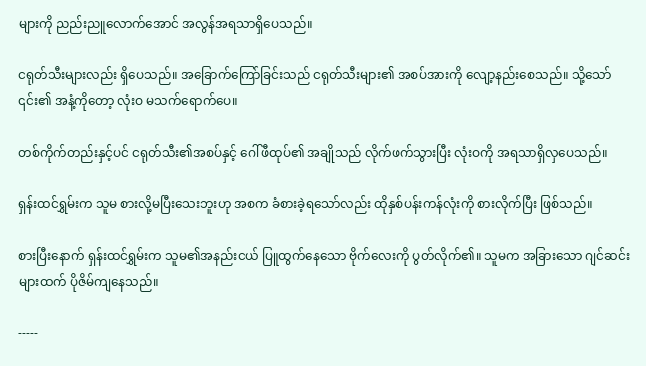များကို ညည်းညူလောက်အောင် အလွန်အရသာရှိပေသည်။

ငရုတ်သီးများလည်း ရှိပေသည်။ အခြောက်ကြော်ခြင်းသည် ငရုတ်သီးများ၏ အစပ်အားကို လျော့နည်းစေသည်။ သို့သော် ၎င်း၏ အနံ့ကိုတော့ လုံးဝ မသက်ရောက်ပေ။

တစ်ကိုက်တည်းနှင့်ပင် ငရုတ်သီး၏အစပ်နှင့် ဂေါ်ဖီထုပ်၏ အချိုသည် လိုက်ဖက်သွားပြီး လုံးဝကို အရသာရှိလှပေသည်။

ရှန်းထင်ရွှမ်းက သူမ စားလို့မပြီးသေးဘူးဟု အစက ခံစားခဲ့ရသော်လည်း ထိုနှစ်ပန်းကန်လုံးကို စားလိုက်ပြီး ဖြစ်သည်။

စားပြီးနောက် ရှန်းထင်ရွှမ်းက သူမ၏အနည်းငယ် ပြူထွက်နေသော ဗိုက်လေးကို ပွတ်လိုက်၏။ သူမက အခြားသော ဂျင်ဆင်းများထက် ပိုဇိမ်ကျနေသည်။

-----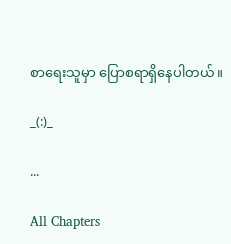စာရေးသူမှာ ပြောစရာရှိနေပါတယ်။

_(:)_

...

All Chapters